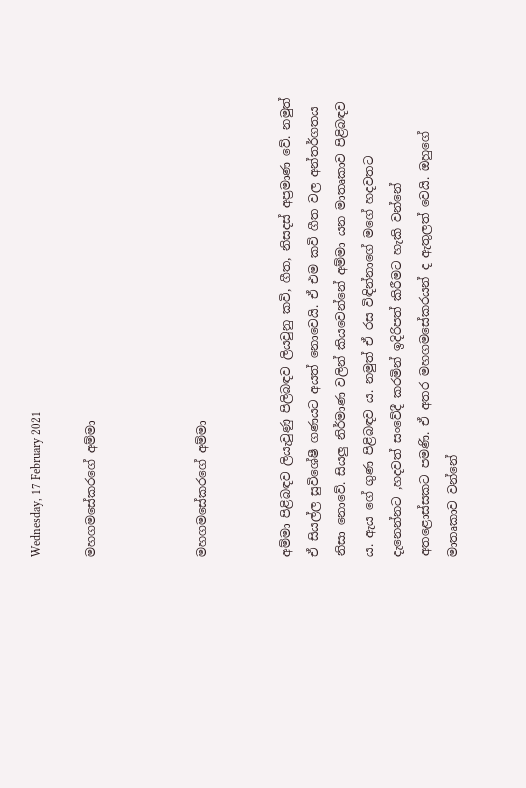Wednesday, 17 February 2021

මහගමසේකරගේ අම්මා



මහගමසේකරගේ අම්මා


අම්මා පිළිබඳව ලියැවුණු පිලිබඳව ලියවුනු කවි, ගීත, නිසදස් අප්‍රමාණ වේ. නමුත් ඒ සියල්ල සුවිශේෂී ගණයට අයත් නොවෙයි. ඒ එම කවි ගීත වල අන්තර්ගතය නිසා නොවේ. සියලු නිර්මාණ වලින් කියවෙන්නේ අම්මා යන මාතෘකාව පිළිබඳව ය. ඇය ගේ ගුණ පිළිබඳව ය. නමුත් ඒ රස විඳින්නාගේ මගේ හදවතට දැනෙන්නට ,හදවත් සංවේදී කරමින් ඉදිරිපත් කිරීමට හැකි වන්නේ අතළොස්සකට පමණි. ඒ අතර මහගමසේකරයන් ද ඇතුලත් වෙයි. ඔහුගේ මාතෘකාව වන්නේ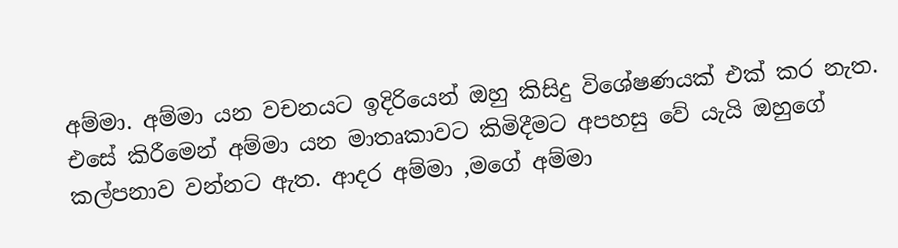අම්මා. අම්මා යන වචනයට ඉදිරියෙන් ඔහු කිසිදු විශේෂණයක් එක් කර නැත. එසේ කිරීමෙන් අම්මා යන මාතෘකාවට කිමිදීමට අපහසු වේ යැයි ඔහුගේ කල්පනාව වන්නට ඇත. ආදර අම්මා ,මගේ අම්මා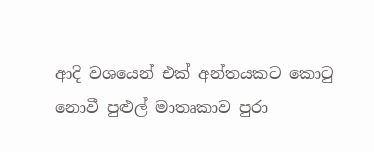ආදි වශයෙන් එක් අන්තයකට කොටු නොවී පුළුල් මාතෘකාව පුරා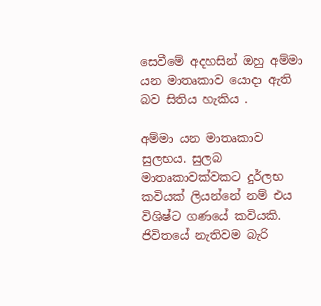සෙවීමේ අදහසින් ඔහු අම්මා යන මාතෘකාව යොදා ඇති බව සිතිය හැකිය .

අම්මා යන මාතෘකාව සුලභය. සුලබ මාතෘකාවක්වකට දුර්ලභ කවියක් ලියන්නේ නම් එය විශිෂ්ට ගණයේ කවියකි. ජිවිතයේ නැතිවම බැරි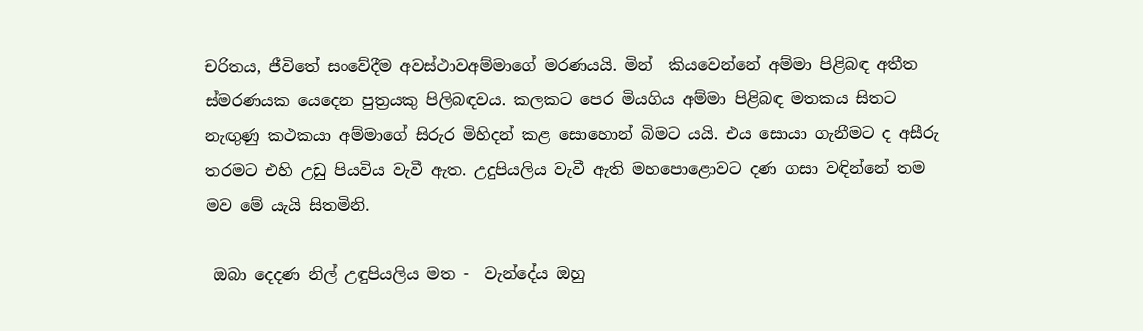චරිතය, ජීවිතේ සංවේදීම අවස්ථාවඅම්මාගේ මරණයයි. මින්  කියවෙන්නේ අම්මා පිළිබඳ අතීත ස්මරණයක යෙදෙන පුත්‍රයකු පිලිබඳවය. කලකට පෙර මියගිය අම්මා පිළිබඳ මතකය සිතට නැඟුණු කථකයා අම්මාගේ සිරුර මිහිදන් කළ සොහොන් බිමට යයි. එය සොයා ගැනීමට ද අසීරු තරමට එහි උඩු පියවිය වැවී ඇත. උදුපියලිය වැවී ඇති මහපොළොවට දණ ගසා වඳින්නේ තම මව මේ යැයි සිතමිනි.

 ඔබා දෙදණ නිල් උඳුපියලිය මත -  වැන්දේය ඔහු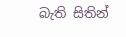බැති සිතින්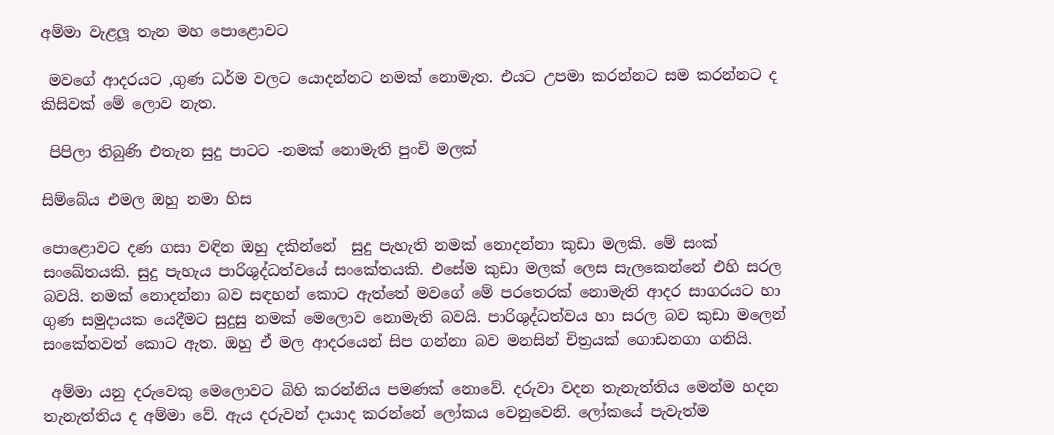අම්මා වැළලූ තැන මහ පොළොවට

 මවගේ ආදරයට ,ගුණ ධර්ම වලට යොදන්නට නමක් නොමැත. එයට උපමා කරන්නට සම කරන්නට ද කිසිවක් මේ ලොව නැත.

 පිපිලා තිබුණි එතැන සුදු පාටට -නමක් නොමැති පුංචි මලක්

සිම්බේය එමල ඔහු නමා හිස

පොළොවට දණ ගසා වඳින ඔහු දකින්නේ  සුදු පැහැති නමක් නොදන්නා කුඩා මලකි. මේ සංක් සංඛේතයකි. සුදු පැහැය පාරිශුද්ධත්වයේ සංකේතයකි. එසේම කුඩා මලක් ලෙස සැලකෙන්නේ එහි සරල බවයි. නමක් නොදන්නා බව සඳහන් කොට ඇත්තේ මවගේ මේ පරතෙරක් නොමැති ආදර සාගරයට හා ගුණ සමුදායක යෙදීමට සුදුසු නමක් මෙලොව නොමැති බවයි. පාරිශුද්ධත්වය හා සරල බව කුඩා මලෙන් සංකේතවත් කොට ඇත. ඔහු ඒ මල ආදරයෙන් සිප ගන්නා බව මනසින් චිත්‍රයක් ගොඩනගා ගනියි.

 අම්මා යනු දරුවෙකු මෙලොවට බිහි කරන්නිය පමණක් නොවේ. දරුවා වදන තැනැත්තිය මෙන්ම හදන තැනැත්තිය ද අම්මා වේ. ඇය දරුවන් දායාද කරන්නේ ලෝකය වෙනුවෙනි. ලෝකයේ පැවැත්ම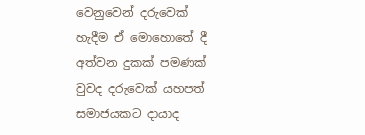වෙනුවෙන් දරුවෙක් හැදීම ඒ මොහොතේ දී අත්වන දුකක් පමණක් වුවද දරුවෙක් යහපත් සමාජයකට දායාද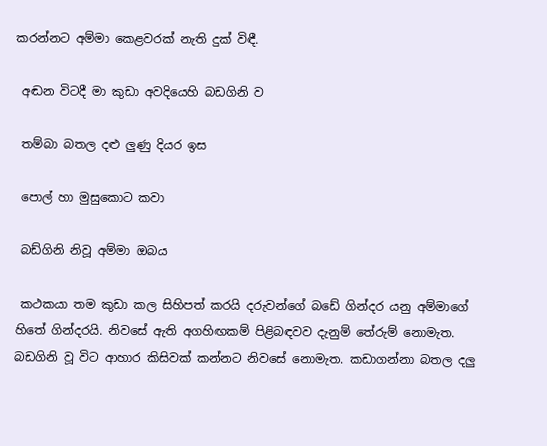කරන්නට අම්මා කෙළවරක් නැති දුක් විඳී.

 අඬන විටදී මා කුඩා අවදියෙහි බඩගිනි ව

 තම්බා බතල දළු ලුණු දියර ඉස

 පොල් හා මුසුකොට කවා

 බඩ්ගිනි නිවූ අම්මා ඔබය

 කථකයා තම කුඩා කල සිහිපත් කරයි දරුවන්ගේ බඩේ ගින්දර යනු අම්මාගේ හිතේ ගින්දරයි. නිවසේ ඇති අගහිඟකම් පිළිබඳවව දැනුම් තේරුම් නොමැත. බඩගිනි වූ විට ආහාර කිසිවක් කන්නට නිවසේ නොමැත. කඩාගන්නා බතල දලු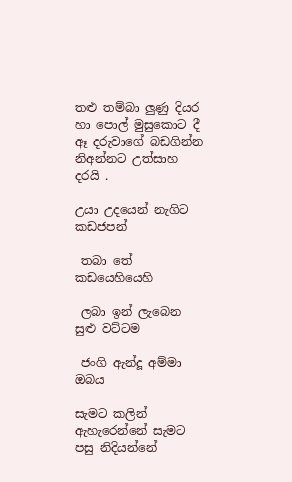තළු තම්බා ලුණු දියර හා පොල් මුසුකොට දී ඈ දරුවාගේ බඩගින්න නිඅන්නට උත්සාහ දරයි .

උයා උදයෙන් නැගිට  කඩජපන්

 තබා තේ කඩයෙහියෙහි

 ලබා ඉන් ලැබෙන සුළු වට්ටම

 ජංගි ඇන්දූ අම්මා ඔබය

සැමට කලින් ඇහැරෙන්නේ සැමට පසු නිදියන්නේ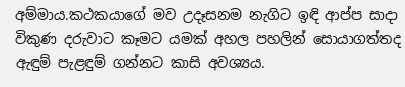අම්මාය.කථකයාගේ මව උදෑසනම නැගිට ඉඳි ආප්ප සාදා විකුණ දරුවාට කෑමට යමක් අහල පහලින් සොයාගත්තද ඇඳුම් පැළඳුම් ගන්නට කාසි අවශ්‍යය.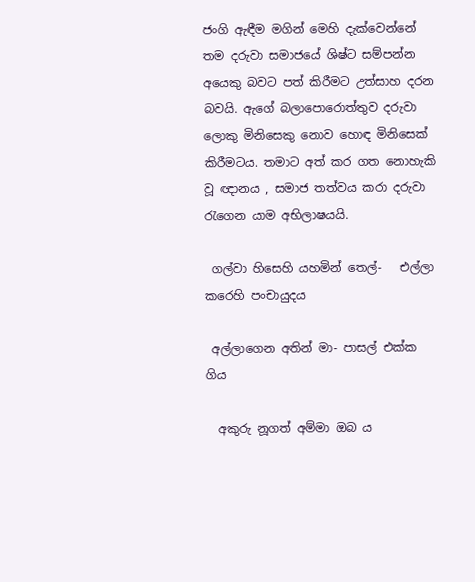ජංගි ඇඳීම මගින් මෙහි දැක්වෙන්නේ තම දරුවා සමාජයේ ශිෂ්ට සම්පන්න අයෙකු බවට පත් කිරීමට උත්සාහ දරන බවයි. ඇගේ බලාපොරොත්තුව දරුවා ලොකු මිනිසෙකු නොව හොඳ මිනිසෙක් කිරීමටය. තමාට අත් කර ගත නොහැකි වූ ඥානය , සමාජ තත්වය කරා දරුවා රැගෙන යාම අභිලාෂයයි.

 ගල්වා හිසෙහි යහමින් තෙල්-   එල්ලා කරෙහි පංචායුදය

 අල්ලාගෙන අතින් මා- පාසල් එක්ක ගිය

  අකුරු නූගත් අම්මා ඔබ ය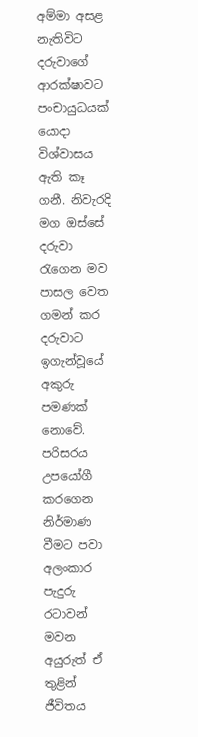අම්මා අසළ නැතිවිට දරුවාගේ ආරක්ෂාවට පංචායුධයක් යොදා විශ්වාසය ඇති කෑ ගනී. නිවැරදි මග ඔස්සේ දරුවා රැගෙන මව පාසල වෙත ගමන් කර දරුවාට ඉගැන්වූයේ අකුරු පමණක් නොවේ. පරිසරය උපයෝගී කරගෙන නිර්මාණ වීමට පවා අලංකාර පැදුරු රටාවන් මවන අයුරුත් ඒ තුළින් ජීවිතය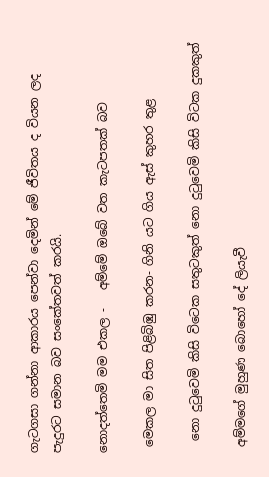ගැටගසා ගන්නා ආකාරය පෙන්වා දෙමින් මේ ජීවිතය ද වියන ලද පැදුරට සමාන බව සංකේතවත් කරයි.

නොදත්තෙමි මම එකල -   අම්මේ ඔබේ වත කැටපතක් බව

 මෙකල මා සිත පිළිබිඹු කරන- ගිනි යට ගිය ඇස් කුහර තුළ

  නො දුටුවෙමි කිසි විටෙක සතුටකුත් නො දුටුවෙමි කිසි විටක දුකකුත්

 අම්මගේ මුහුණ බොහෝ දේ ලියැවී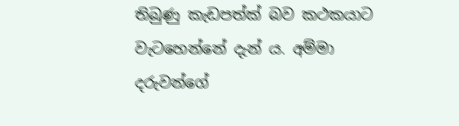තිබුණු කැඩපත්ක් බව කථකයාට වැටහෙන්නේ දැන් ය. අම්මා දරුවන්ගේ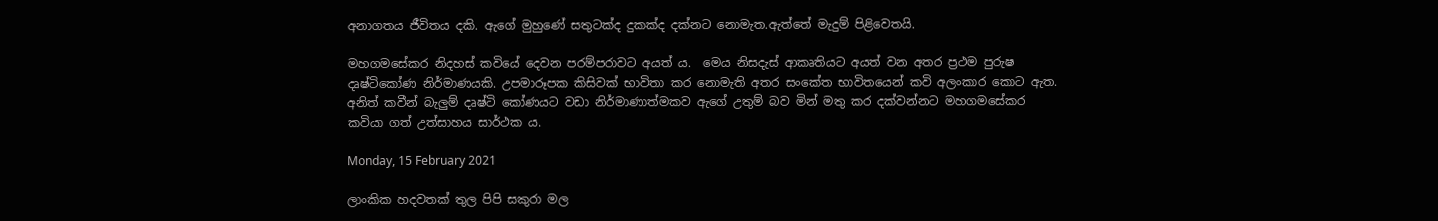අනාගතය ජීවිතය දකි. ඇගේ මුහුණේ සතුටක්ද දුකක්ද දක්නට නොමැත.ඇත්තේ මැදුම් පිළිවෙතයි.

මහගමසේකර නිදහස් කවියේ දෙවන පරම්පරාවට අයත් ය.  මෙය නිසදැස් ආකෘතියට අයත් වන අතර ප්‍රථම පුරුෂ දෘෂ්ටිකෝණ නිර්මාණයකි. උපමාරූපක කිසිවක් භාවිතා කර නොමැති අතර සංකේත භාවිතයෙන් කවි අලංකාර කොට ඇත. අනිත් කවීන් බැලුම් දෘෂ්ටි කෝණයට වඩා නිර්මාණාත්මකව ඇගේ උතුම් බව මින් මතු කර දක්වන්නට මහගමසේකර කවියා ගත් උත්සාහය සාර්ථක ය.

Monday, 15 February 2021

ලාංකික හදවතක් තුල පිපි සකුරා මල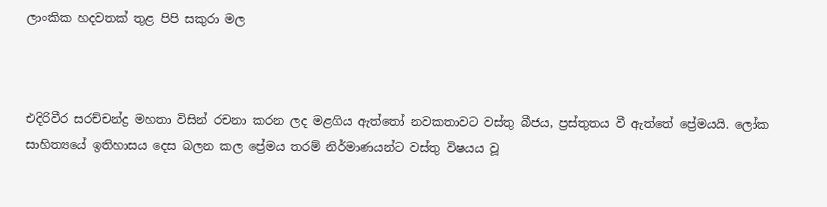ලාංකික හදවතක් තුළ පිපි සකුරා මල



එදිරිවීර සරච්චන්ද්‍ර මහතා විසින් රචනා කරන ලද මළගිය ඇත්තෝ නවකතාවට වස්තු බීජය, ප්‍රස්තුතය වී ඇත්තේ ප්‍රේමයයි. ලෝක සාහිත්‍යයේ ඉතිහාසය දෙස බලන කල ප්‍රේමය තරම් නිර්මාණයන්ට වස්තු විෂයය වූ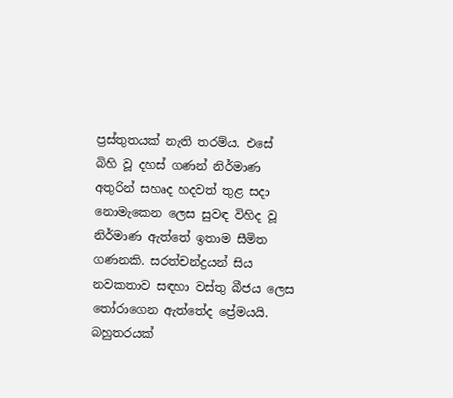ප්‍රස්තුතයක් නැති තරම්ය. එසේ බිහි වූ දහස් ගණන් නිර්මාණ අතුරින් සහෘද හදවත් තුළ සදා නොමැකෙන ලෙස සුවඳ විහිද වූ නිර්මාණ ඇත්තේ ඉතාම සීමිත ගණනකි. සරත්චන්ද්‍රයන් සිය නවකතාව සඳහා වස්තු බීජය ලෙස තෝරාගෙන ඇත්තේද ප්‍රේමයයි. බහුතරයක්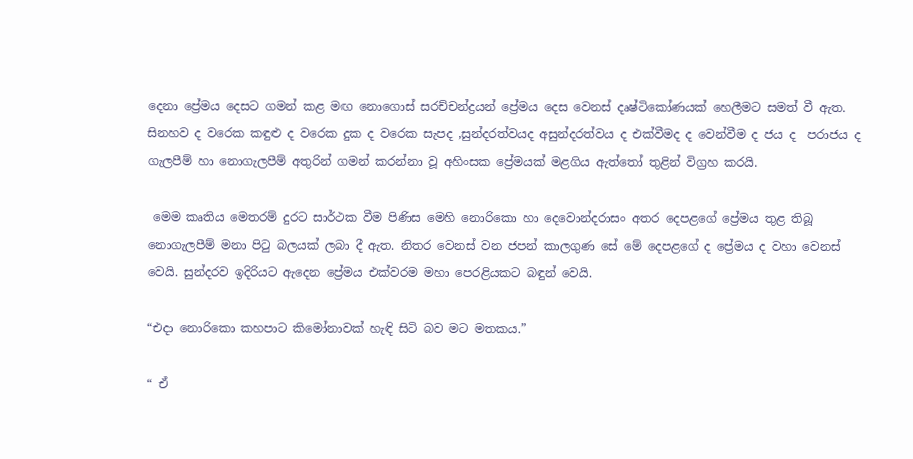දෙනා ප්‍රේමය දෙසට ගමන් කළ මඟ නොගොස් සරච්චන්ද්‍රයන් ප්‍රේමය දෙස වෙනස් දෘෂ්ටිකෝණයක් හෙලීමට සමත් වී ඇත. සිනහව ද වරෙක කඳුළු ද වරෙක දුක ද වරෙක සැපද ,සුන්දරත්වයද අසුන්දරත්වය ද එක්වීමද ද වෙන්වීම ද ජය ද  පරාජය ද ගැලපීම් හා නොගැලපීම් අතුරින් ගමන් කරන්නා වූ අහිංසක ප්‍රේමයක් මළගිය ඇත්තෝ තුළින් විග්‍රහ කරයි.

 මෙම කෘතිය මෙතරම් දුරට සාර්ථක වීම පිණිස මෙහි නොරිකො හා දෙවොන්දරාසං අතර දෙපළගේ ප්‍රේමය තුළ තිබූ නොගැලපීම් මනා පිටු බලයක් ලබා දී ඇත. නිතර වෙනස් වන ජපන් කාලගුණ සේ මේ දෙපළගේ ද ප්‍රේමය ද වහා වෙනස් වෙයි. සුන්දරව ඉදිරියට ඇදෙන ප්‍රේමය එක්වරම මහා පෙරළියකට බඳුන් වෙයි.

“එදා නොරිකො කහපාට කිමෝනාවක් හැඳි සිටි බව මට මතකය.”

“ ඒ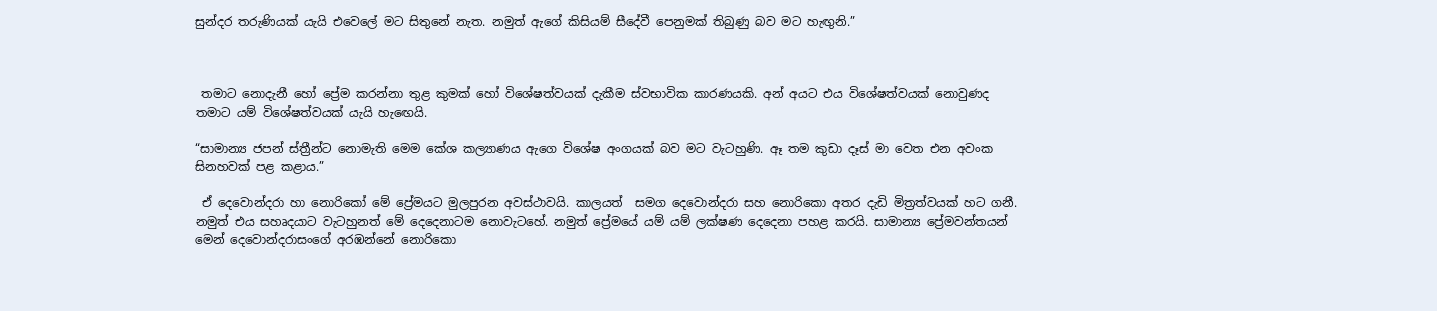සුන්දර තරුණියක් යැයි එවෙලේ මට සිතුනේ නැත. නමුත් ඇගේ කිසියම් සීදේවී පෙනුමක් තිබුණු බව මට හැඟුනි.”



 තමාට නොදැනී හෝ ප්‍රේම කරන්නා තුළ කුමක් හෝ විශේෂත්වයක් දැකීම ස්වභාවික කාරණයකි. අන් අයට එය විශේෂත්වයක් නොවුණද තමාට යම් විශේෂත්වයක් යැයි හැඟෙයි.

“සාමාන්‍ය ජපන් ස්ත්‍රීන්ට නොමැති මෙම කේශ කල්‍යාණය ඇගෙ විශේෂ අංගයක් බව මට වැටහුණි. ඈ තම කුඩා දෑස් මා වෙත එන අවංක සිනහවක් පළ කළාය.”

 ඒ දෙවොන්දරා හා නොරිකෝ මේ ප්‍රේමයට මුලපුරන අවස්ථාවයි. කාලයත්  සමග දෙවොන්දරා සහ නොරිකො අතර දැඩි මිත්‍රත්වයක් හට ගනී. නමුත් එය සහෘදයාට වැටහුනත් මේ දෙදෙනාටම නොවැටහේ. නමුත් ප්‍රේමයේ යම් යම් ලක්ෂණ දෙදෙනා පහළ කරයි. සාමාන්‍ය ප්‍රේමවන්තයන් මෙන් දෙවොන්දරාසංගේ අරඹන්නේ නොරිකො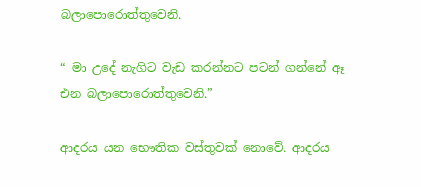බලාපොරොත්තුවෙනි.

“ මා උදේ නැගිට වැඩ කරන්නට පටන් ගන්නේ ඈ එන බලාපොරොත්තුවෙනි.”

ආදරය යන භෞතික වස්තුවක් නොවේ. ආදරය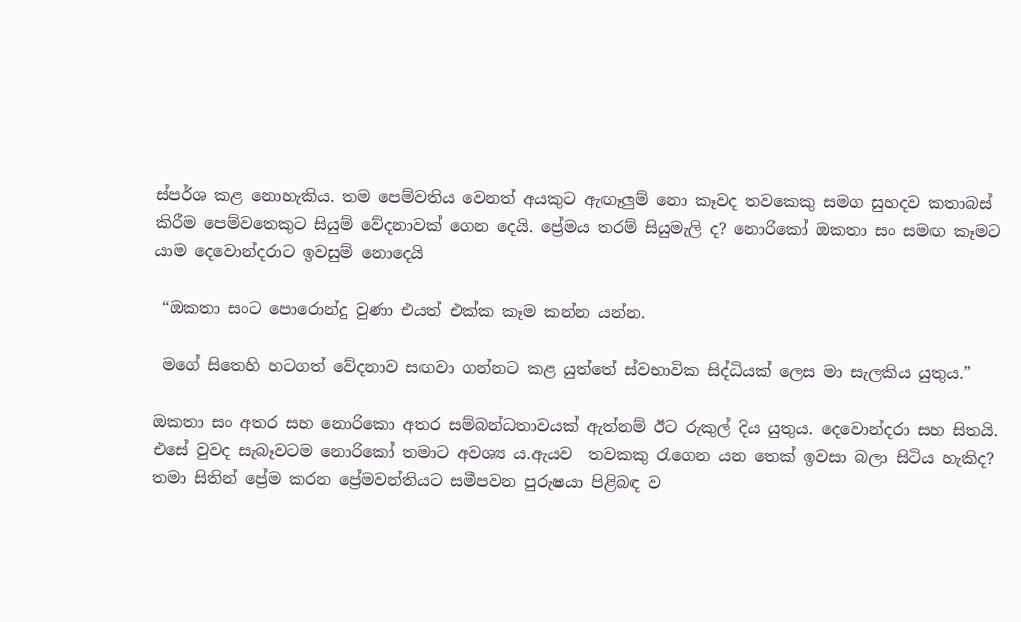ස්පර්ශ කළ නොහැකිය. තම පෙම්වතිය වෙනත් අයකුට ඇඟෑලුම් නො කෑවද තවකෙකු සමග සුහදව කතාබස් කිරීම පෙම්වතෙකුට සියුම් වේදනාවක් ගෙන දෙයි. ප්‍රේමය තරම් සියුමැලි ද? නොරිකෝ ඔකතා සං සමඟ කෑමට යාම දෙවොන්දරාට ඉවසුම් නොදෙයි

 “ඔකතා සංට පොරොන්දු වුණා එයත් එක්ක කෑම කන්න යන්න.

 මගේ සිතෙහි හටගත් වේදනාව සඟවා ගන්නට කළ යුත්තේ ස්වභාවික සිද්ධියක් ලෙස මා සැලකිය යුතුය.”

ඔකතා සං අතර සහ නොරිකො අතර සම්බන්ධතාවයක් ඇත්නම් ඊට රුකුල් දිය යුතුය. දෙවොන්දරා සහ සිතයි. එසේ වුවද සැබෑවටම නොරිකෝ තමාට අවශ්‍ය ය.ඇයව  තවකකු රැගෙන යන තෙක් ඉවසා බලා සිටිය හැකිද? තමා සිතින් ප්‍රේම කරන ප්‍රේමවන්තියට සමීපවන පුරුෂයා පිළිබඳ ව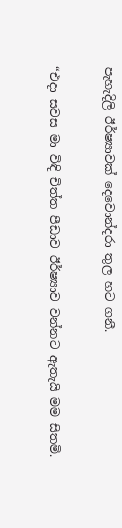පැහැදිලි ඊර්ෂ්‍යාවක් දෙවොන්දරා තුල හට ගනී.

“එදා සවස මා විඳි චිත්ත පීඩාව ඊර්ෂ්‍යාව වන්නට ඇතැයි මම සිතමි.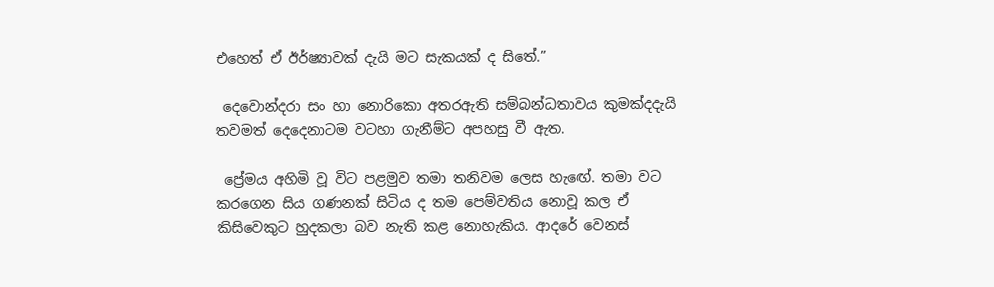එහෙත් ඒ ඊර්ෂ්‍යාවක් දැයි මට සැකයක් ද සිතේ.”

 දෙවොන්දරා සං හා නොරිකො අතරඇති සම්බන්ධතාවය කුමක්දදැයි තවමත් දෙදෙනාටම වටහා ගැනීම්ට අපහසු වී ඇත.

 ප්‍රේමය අහිමි වූ විට පළමුව තමා තනිවම ලෙස හැඟේ. තමා වට කරගෙන සිය ගණනක් සිටිය ද තම පෙම්වතිය නොවූ කල ඒ කිසිවෙකුට හුදකලා බව නැති කළ නොහැකිය. ආදරේ වෙනස්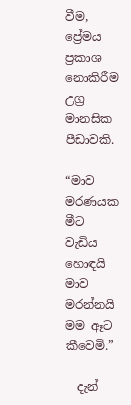වීම, ප්‍රේමය ප්‍රකාශ නොකිරීම උග්‍ර මානසික පීඩාවකි.

“මාව මරණයක මීට වැඩිය හොඳයි මාව මරන්නයි  මම ඈට කීවෙමි.”

  දැන්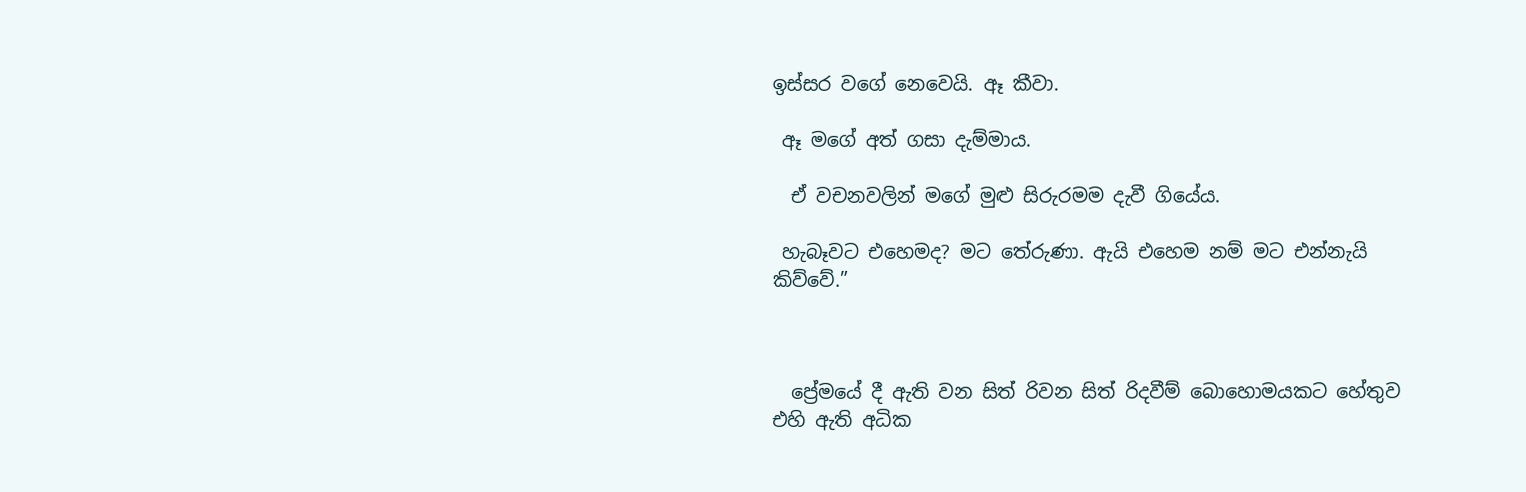ඉස්සර වගේ නෙවෙයි. ඈ කීවා.

 ඈ මගේ අත් ගසා දැම්මාය.

  ඒ වචනවලින් මගේ මුළු සිරුරමම දැවී ගියේය.

 හැබෑවට එහෙමද? මට තේරුණා. ඇයි එහෙම නම් මට එන්නැයි කිව්වේ.”



  ප්‍රේමයේ දී ඇති වන සිත් රිවන සිත් රිදවීම් බොහොමයකට හේතුව එහි ඇති අධික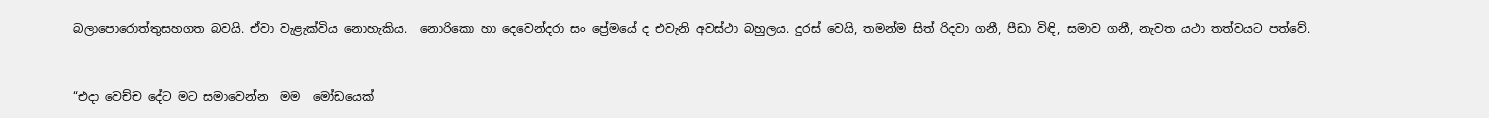බලාපොරොත්තුසහගත බවයි. ඒවා වැළැක්විය නොහැකිය.  නොරිකො හා දෙවෙන්දරා සං ප්‍රේමයේ ද එවැනි අවස්ථා බහුලය. දුරස් වෙයි, තමන්ම සිත් රිදවා ගනී, පීඩා විඳි, සමාව ගනී, නැවත යථා තත්වයට පත්වේ.



“එදා වෙච්ච දේට මට සමාවෙන්න  මම  මෝඩයෙක්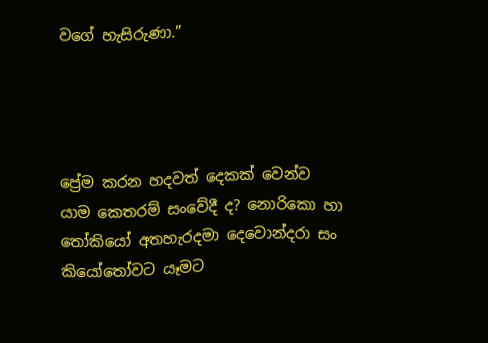වගේ හැසිරුණා.”




ප්‍රේම කරන හදවත් දෙකක් වෙන්ව යාම කෙතරම් සංවේදී ද? නොරිකො හා තෝකියෝ අතහැරදමා දෙවොන්දරා සං කියෝතෝවට යෑමට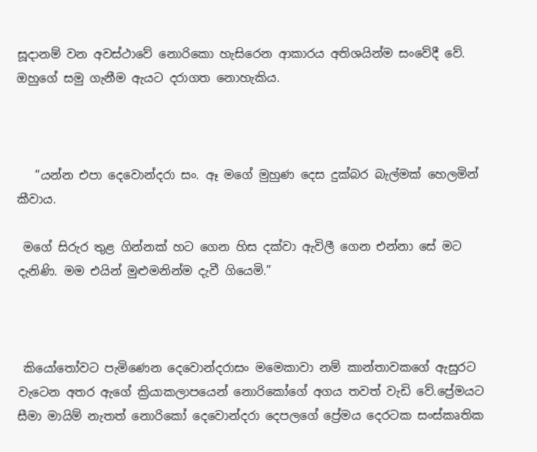සූදානම් වන අවස්ථාවේ නොරිකො හැසිරෙන ආකාරය අතිශයින්ම සංවේදී වේ. ඔහුගේ සමු ගැනීම ඇයට දරාගත නොහැකිය.



   “යන්න එපා දෙවොන්දරා සං. ඈ මගේ මුහුණ දෙස දුක්බර බැල්මක් හෙලමින් කීවාය.

 මගේ සිරුර තුළ ගින්නක් හට ගෙන හිස දක්වා ඇවිලී ගෙන එන්නා සේ මට දැනිණි. මම එයින් මුළුමනින්ම දැවී ගියෙමි.”



 කියෝතෝවට පැමිණෙන දෙවොන්දරාසං මමෙකාවා නම් කාන්තාවකගේ ඇසුරට වැටෙන අතර ඇගේ ක්‍රියාකලාපයෙන් නොරිකෝගේ අගය තවත් වැඩි වේ.ප්‍රේමයට සීමා මායිම් නැතත් නොරිකෝ දෙවොන්දරා දෙපලගේ ප්‍රේමය දෙරටක සංස්කෘතික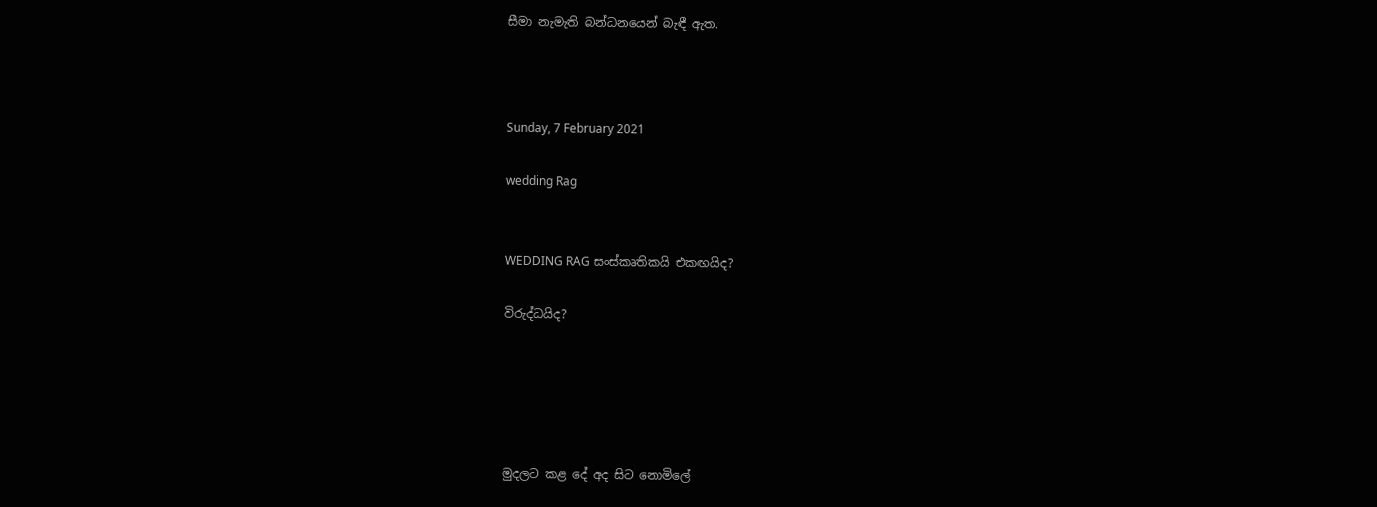සීමා නැමැති බන්ධනයෙන් බැඳී ඇත.



Sunday, 7 February 2021

wedding Rag


WEDDING RAG සංස්කෘතිකයි එකඟයිද?

විරුද්ධයිද?





මුදලට කළ දේ අද සිට නොමිලේ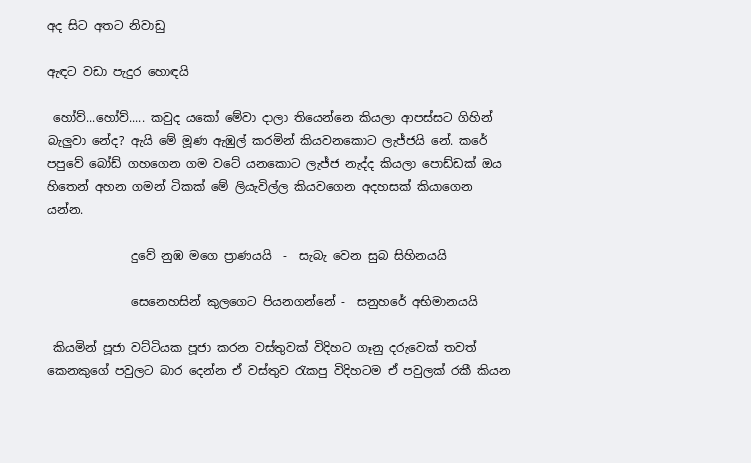අද සිට අතට නිවාඩු

ඇඳට වඩා පැදුර හොඳයි

 හෝව්...හෝව්..... කවුද යකෝ මේවා දාලා තියෙන්නෙ කියලා ආපස්සට ගිහින් බැලුවා නේද? ඇයි මේ මූණ ඇඹුල් කරමින් කියවනකොට ලැජ්ජයි නේ. කරේ පපුවේ බෝඩ් ගහගෙන ගම වටේ යනකොට ලැජ්ජ නැද්ද කියලා පොඩ්ඩක් ඔය හිතෙන් අහන ගමන් ටිකක් මේ ලියැවිල්ල කියවගෙන අදහසක් කියාගෙන යන්න.

              දුවේ නුඹ මගෙ ප්‍රාණයයි  -  සැබැ වෙන සුබ සිහිනයයි

              සෙනෙහසින් කුලගෙට පියනගන්නේ -  සනුහරේ අභිමානයයි

 කියමින් පූජා වට්ටියක පූජා කරන වස්තුවක් විදිහට ගෑනු දරුවෙක් තවත් කෙනකුගේ පවුලට බාර දෙන්න ඒ වස්තුව රැකපු විදිහටම ඒ පවුලක් රකී කියන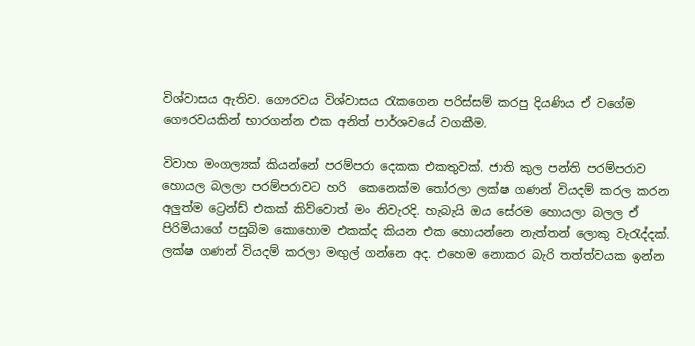විශ්වාසය ඇතිව. ගෞරවය විශ්වාසය රැකගෙන පරිස්සම් කරපු දියණිය ඒ වගේම ගෞරවයකින් භාරගන්න එක අනිත් පාර්ශවයේ වගකීම.

විවාහ මංගල්‍යක් කියන්නේ පරම්පරා දෙකක එකතුවක්. ජාති කුල පන්ති පරම්පරාව හොයල බලලා පරම්පරාවට හරි  කෙනෙක්ම තෝරලා ලක්ෂ ගණන් වියදම් කරල කරන අලුත්ම ට්‍රෙන්ඩ් එකක් කිව්වොත් මං නිවැරදි. හැබැයි ඔය සේරම හොයලා බලල ඒ පිරිමියාගේ පසුබිම කොහොම එකක්ද කියන එක හොයන්නෙ නැත්තන් ලොකු වැරැද්දක්. ලක්ෂ ගණන් වියදම් කරලා මඟුල් ගන්නෙ අද. එහෙම නොකර බැරි තත්ත්වයක ඉන්න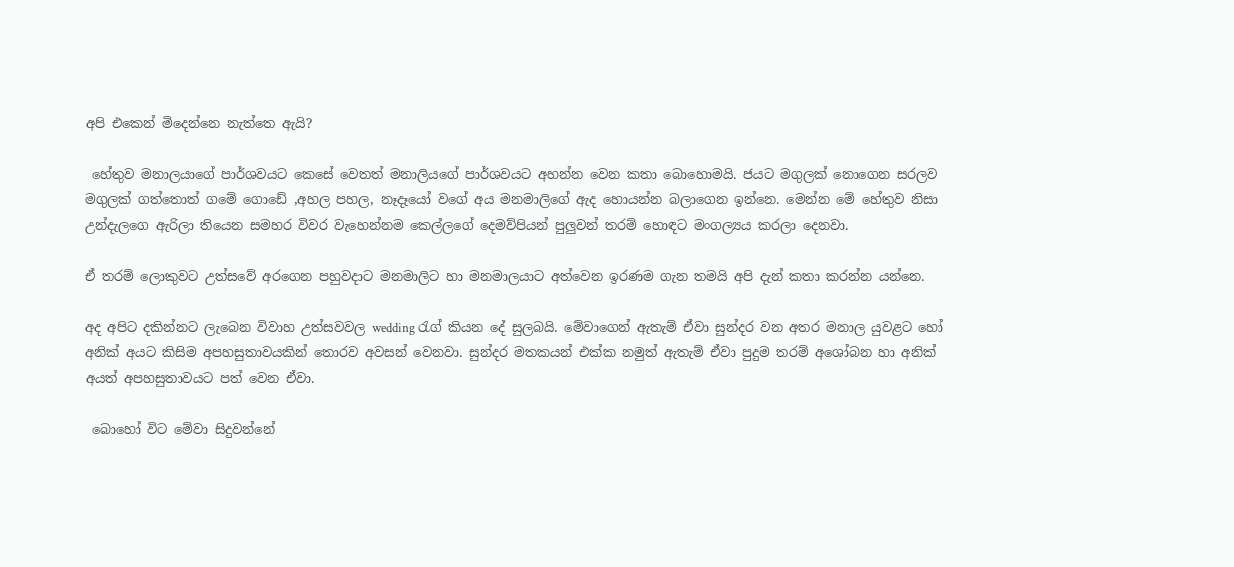අපි එකෙන් මිදෙන්නෙ නැත්තෙ ඇයි?

 හේතුව මනාලයාගේ පාර්ශවයට කෙසේ වෙතත් මනාලියගේ පාර්ශවයට අහන්න වෙන කතා බොහොමයි. ජයට මගුලක් නොගෙන සරලව මගුලක් ගත්තොත් ගමේ ගොඩේ ,අහල පහල, නෑදෑයෝ වගේ අය මනමාලිගේ ඇද හොයන්න බලාගෙන ඉන්නෙ. මෙන්න මේ හේතුව නිසා උන්දැලගෙ ඇරිලා තියෙන සමහර විවර වැහෙන්නම කෙල්ලගේ දෙමව්පියන් පුලුවන් තරම් හොඳට මංගල්‍යය කරලා දෙනවා.

ඒ තරම් ලොකුවට උත්සවේ අරගෙන පහුවදාට මනමාලිට හා මනමාලයාට අත්වෙන ඉරණම ගැන තමයි අපි දැන් කතා කරන්න යන්නෙ.

අද අපිට දකින්නට ලැබෙන විවාහ උත්සවවල wedding රැග් කියන දේ සුලබයි. මේවාගෙන් ඇතැම් ඒවා සුන්දර වන අතර මනාල යුවළට හෝ අනික් අයට කිසිම අපහසුතාවයකින් තොරව අවසන් වෙනවා. සුන්දර මතකයන් එක්ක නමුත් ඇතැම් ඒවා පුදුම තරම් අශෝබන හා අනික් අයත් අපහසුතාවයට පත් වෙන ඒවා.

 බොහෝ විට මේවා සිදුවන්නේ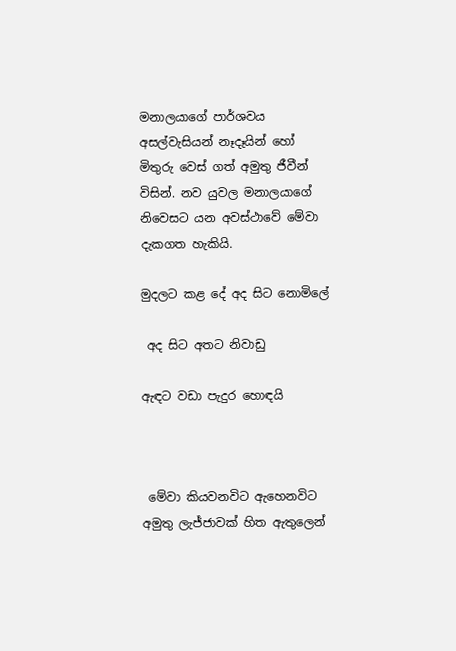මනාලයාගේ පාර්ශවය අසල්වැසියන් නෑදෑයින් හෝ මිතුරු වෙස් ගත් අමුතු ජීවීන් විසින්. නව යුවල මනාලයාගේ නිවෙසට යන අවස්ථාවේ මේවා දැකගත හැකියි.

මුදලට කළ දේ අද සිට නොමිලේ

 අද සිට අතට නිවාඩු

ඇඳට වඩා පැදුර හොඳයි



 මේවා කියවනවිට ඇහෙනවිට අමුතු ලැජ්ජාවක් හිත ඇතුලෙන්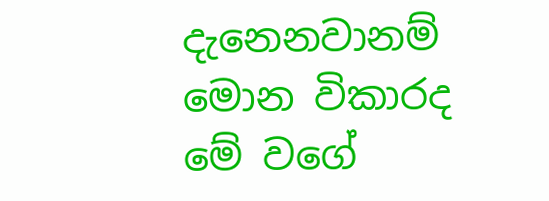දැනෙනවානම් මොන විකාරද මේ වගේ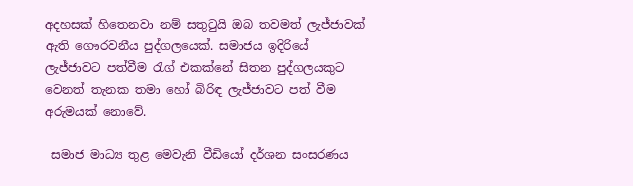අදහසක් හිතෙනවා නම් සතුටුයි ඔබ තවමත් ලැජ්ජාවක් ඇති ගෞරවනීය පුද්ගලයෙක්. සමාජය ඉදිරියේ ලැජ්ජාවට පත්වීම රැග් එකක්නේ සිතන පුද්ගලයකුට වෙනත් තැනක තමා හෝ බිරිඳ ලැජ්ජාවට පත් වීම අරුමයක් නොවේ.

 සමාජ මාධ්‍ය තුළ මෙවැනි වීඩියෝ දර්ශන සංසරණය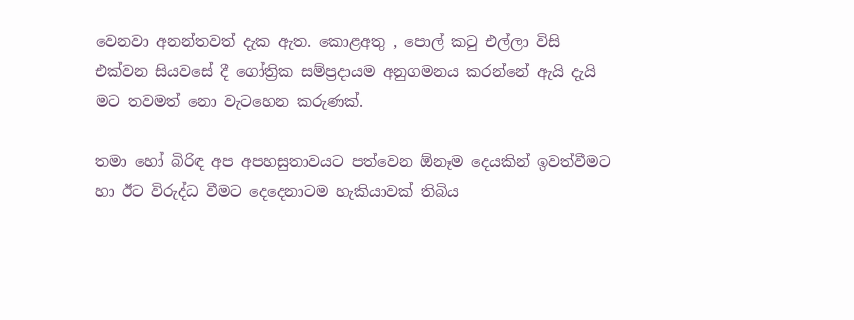වෙනවා අනන්තවත් දැක ඇත. කොළඅතු , පොල් කටු එල්ලා විසි එක්වන සියවසේ දී ගෝත්‍රික සම්ප්‍රදායම අනුගමනය කරන්නේ ඇයි දැයි මට තවමත් නො වැටහෙන කරුණක්.

තමා හෝ බිරිඳ අප අපහසුතාවයට පත්වෙන ඕනෑම දෙයකින් ඉවත්වීමට හා ඊට විරුද්ධ වීමට දෙදෙනාටම හැකියාවක් තිබිය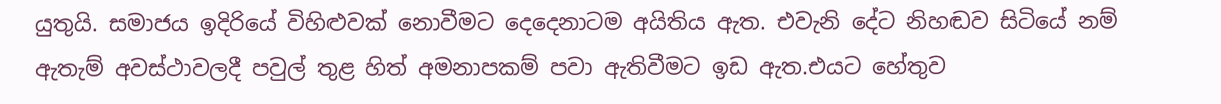යුතුයි. සමාජය ඉදිරියේ විහිළුවක් නොවීමට දෙදෙනාටම අයිතිය ඇත. එවැනි දේට නිහඬව සිටියේ නම් ඇතැම් අවස්ථාවලදී පවුල් තුළ හිත් අමනාපකම් පවා ඇතිවීමට ඉඩ ඇත.එයට හේතුව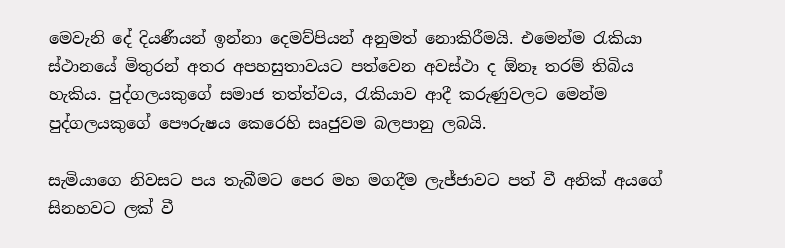මෙවැනි දේ දියණීයන් ඉන්නා දෙමව්පියන් අනුමත් නොකිරීමයි. එමෙන්ම රැකියා ස්ථානයේ මිතුරන් අතර අපහසුතාවයට පත්වෙන අවස්ථා ද ඕනෑ තරම් තිබිය හැකිය. පුද්ගලයකුගේ සමාජ තත්ත්වය, රැකියාව ආදී කරුණුවලට මෙන්ම පුද්ගලයකුගේ පෞරුෂය කෙරෙහි සෘජුවම බලපානු ලබයි.

සැමියාගෙ නිවසට පය තැබීමට පෙර මහ මගදීම ලැජ්ජාවට පත් වී අනික් අයගේ සිනහවට ලක් වී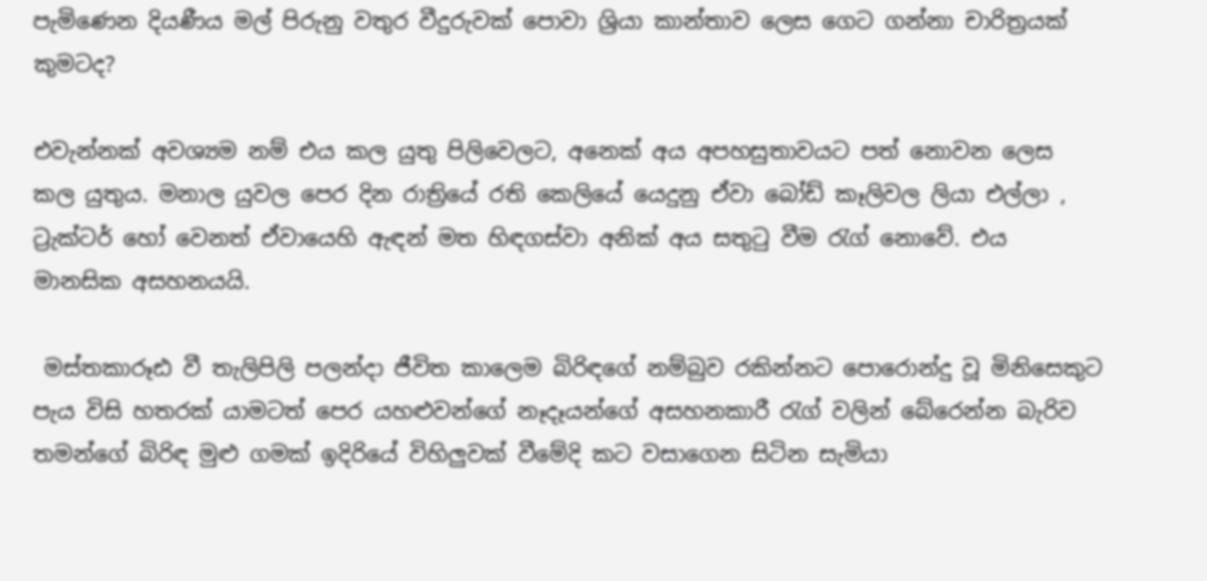පැමිණෙන දියණීය මල් පිරුනු වතුර වීදුරුවක් පොවා ශ්‍රියා කාන්තාව ලෙස ගෙට ගන්නා චාරිත්‍රයක් කුමටද?

එවැන්නක් අවශ්‍යම නම් එය කල යුතු පිලිවෙලට, අනෙක් අය අපහසුතාවයට පත් නොවන ලෙස කල යුතුය. මනාල යුවල පෙර දින රාත්‍රියේ රති කෙලියේ යෙදුනු ඒවා බෝඩ් කෑලිවල ලියා එල්ලා , ට්‍රැක්ටර් හෝ වෙනත් ඒවායෙහි ඇඳන් මත හිඳගස්වා අනික් අය සතුටු වීම රැග් නොවේ. එය මානසික අසහනයයි.

 මස්තකාරූඪ වී තැලිපිලි පලන්දා ජීවිත කාලෙම බිරිඳගේ නම්බුව රකින්නට පොරොන්දු වූ මිනිසෙකුට පැය විසි හතරක් යාමටත් පෙර යහළුවන්ගේ නෑදෑයන්ගේ අසහනකාරී රැග් වලින් බේරෙන්න බැරිව තමන්ගේ බිරිඳ මුළු ගමක් ඉදිරියේ විහිලුවක් වීමේදි කට වසාගෙන සිටින සැමියා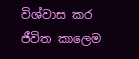විශ්වාස කර ජීවිත කාලෙම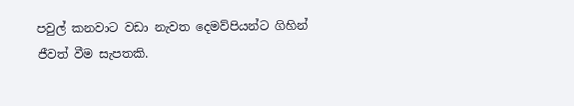පවුල් කනවාට වඩා නැවත දෙමව්පියන්ට ගිහින් ජීවත් වීම සැපතකි.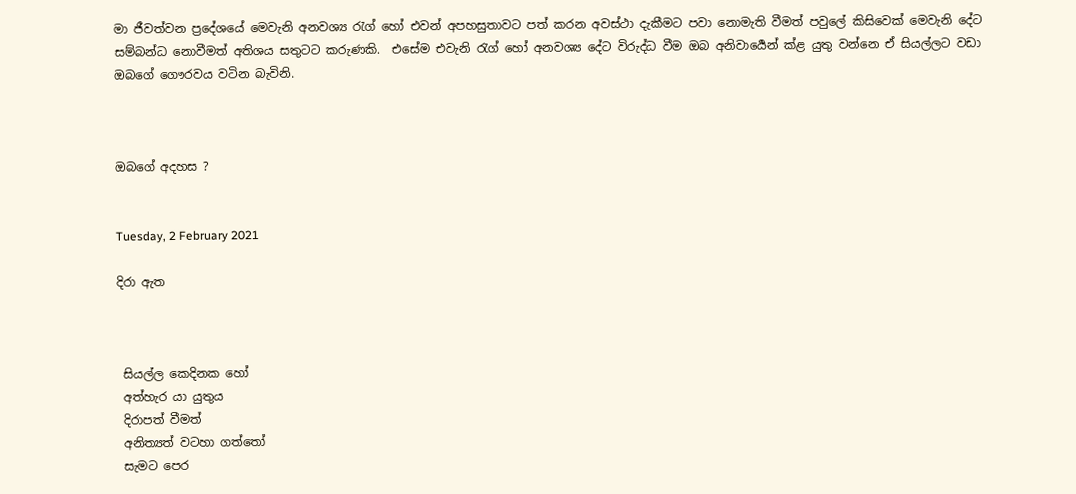මා ජීවත්වන ප්‍රදේශයේ මෙවැනි අනවශ්‍ය රැග් හෝ එවන් අපහසුතාවට පත් කරන අවස්ථා දැකීමට පවා නොමැති වීමත් පවුලේ කිසිවෙක් මෙවැනි දේට සම්බන්ධ නොවීමත් අතිශය සතුටට කරුණකි.  එසේම එවැනි රැග් හෝ අනවශ්‍ය දේට විරුද්ධ වීම ඔබ අනිවාර්‍යෙන් ක්ළ යුතු වන්නෙ ඒ සියල්ලට වඩා ඔබගේ ගෞරවය වටින බැවිනි.



ඔබගේ අදහස ?


Tuesday, 2 February 2021

දිරා ඇත



 සියල්ල කෙදිනක හෝ
 අත්හැර යා යුතුය
 දිරාපත් වීමත්
 අනිත්‍යත් වටහා ගත්තෝ
 සැමට පෙර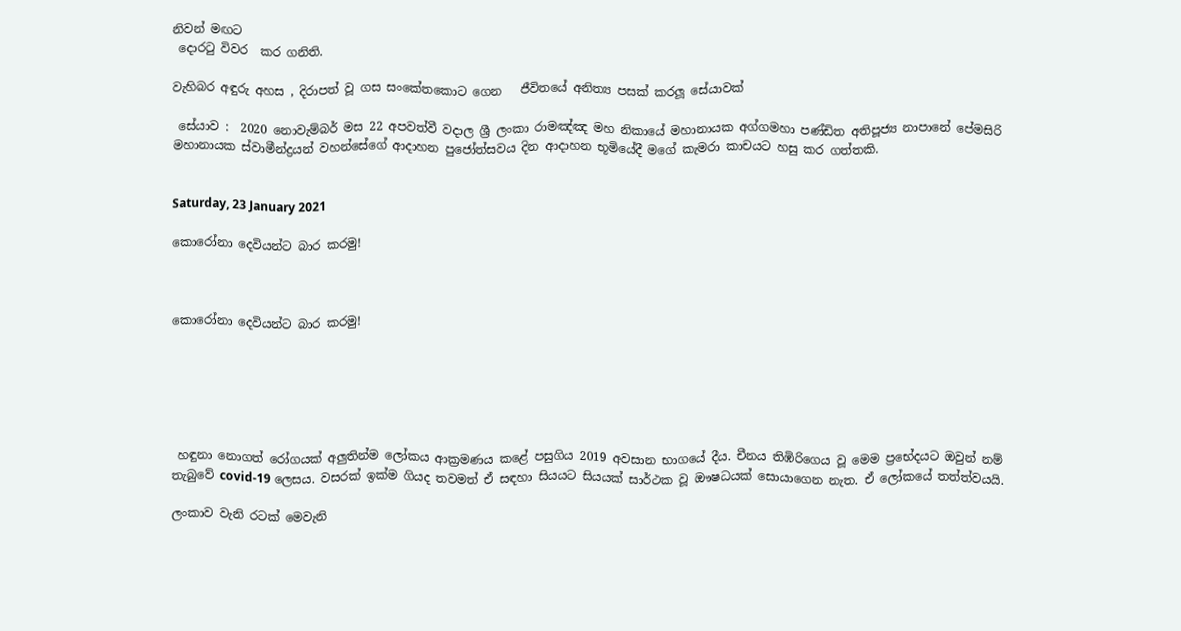නිවන් මඟට
 දොරටු විවර  කර ගනිති.

වැහිබර අඳුරු අහස , දිරාපත් වූ ගස සංකේතකොට ගෙන   ජීවිතයේ අනිත්‍ය පසක් කරලූ සේයාවක්

 සේයාව :  2020 නොවැම්බර් මස 22 අපවත්වී වදාල ශ්‍රී ලංකා රාමඤ්ඤ මහ නිකායේ මහානායක අග්ගමහා පණ්ඩිත අතිපූජ්‍ය නාපානේ පේමසිරි මහානායක ස්වාමීන්ද්‍රයන් වහන්සේගේ ආදාහන පුජෝත්සවය දින ආදාහන භූමියේදී මගේ කැමරා කාචයට හසු කර ගත්තකි.


Saturday, 23 January 2021

කොරෝනා දෙවියන්ට බාර කරමු!



කොරෝනා දෙවියන්ට බාර කරමු!






 හඳුනා නොගත් රෝගයක් අලුතින්ම ලෝකය ආක්‍රමණය කළේ පසුගිය 2019 අවසාන භාගයේ දීය. චීනය තිඹිරිගෙය වූ මෙම ප්‍රභේදයට ඔවුන් නම් තැබුවේ covid-19 ලෙසය. වසරක් ඉක්ම ගියද තවමත් ඒ සඳහා සියයට සියයක් සාර්ථක වූ ඖෂධයක් සොයාගෙන නැත. ඒ ලෝකයේ තත්ත්වයයි.

ලංකාව වැනි රටක් මෙවැනි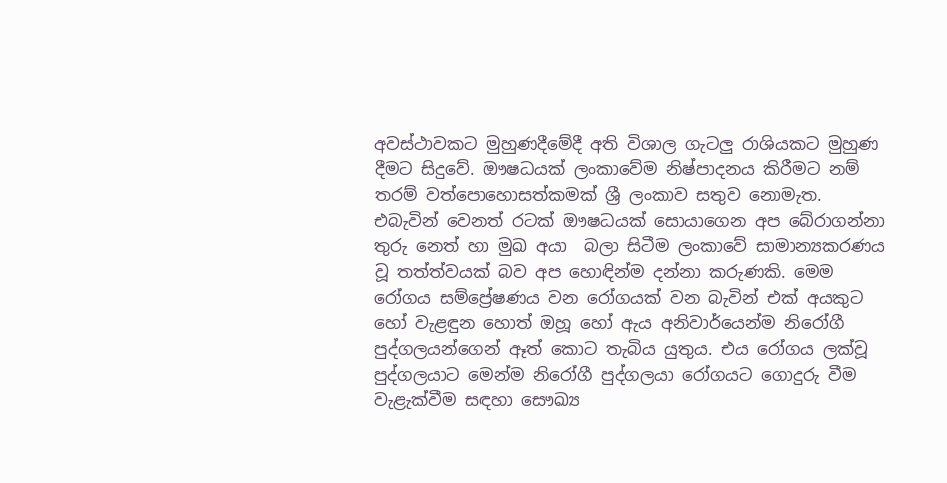අවස්ථාවකට මුහුණදීමේදී අති විශාල ගැටලු රාශියකට මුහුණ දීමට සිදුවේ. ඖෂධයක් ලංකාවේම නිෂ්පාදනය කිරීමට නම් තරම් වත්පොහොසත්කමක් ශ්‍රී ලංකාව සතුව නොමැත. එබැවින් වෙනත් රටක් ඖෂධයක් සොයාගෙන අප බේරාගන්නා තුරු නෙත් හා මුඛ අයා  බලා සිටීම ලංකාවේ සාමාන්‍යකරණය වූ තත්ත්වයක් බව අප හොඳින්ම දන්නා කරුණකි. මෙම රෝගය සම්ප්‍රේෂණය වන රෝගයක් වන බැවින් එක් අයකුට හෝ වැළඳුන හොත් ඔහූ හෝ ඇය අනිවාර්යෙන්ම නිරෝගී පුද්ගලයන්ගෙන් ඈත් කොට තැබිය යුතුය. එය රෝගය ලක්වූ පුද්ගලයාට මෙන්ම නිරෝගී පුද්ගලයා රෝගයට ගොදුරු වීම වැළැක්වීම සඳහා සෞඛ්‍ය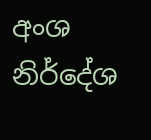අංශ නිර්දේශ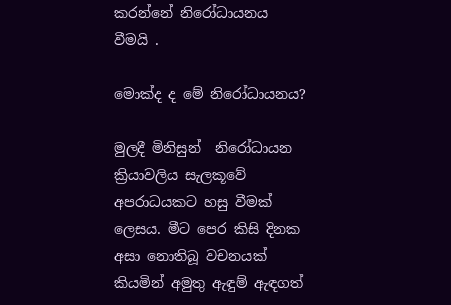කරන්නේ නිරෝධායනය වීමයි .

මොක්ද ද මේ නිරෝධායනය?

මුලදී මිනිසුන්  නිරෝධායන ක්‍රියාවලිය සැලකූවේ අපරාධයකට හසු වීමක් ලෙසය. මීට පෙර කිසි දිනක අසා නොතිබූ වචනයක් කියමින් අමුතු ඇඳුම් ඇඳගත්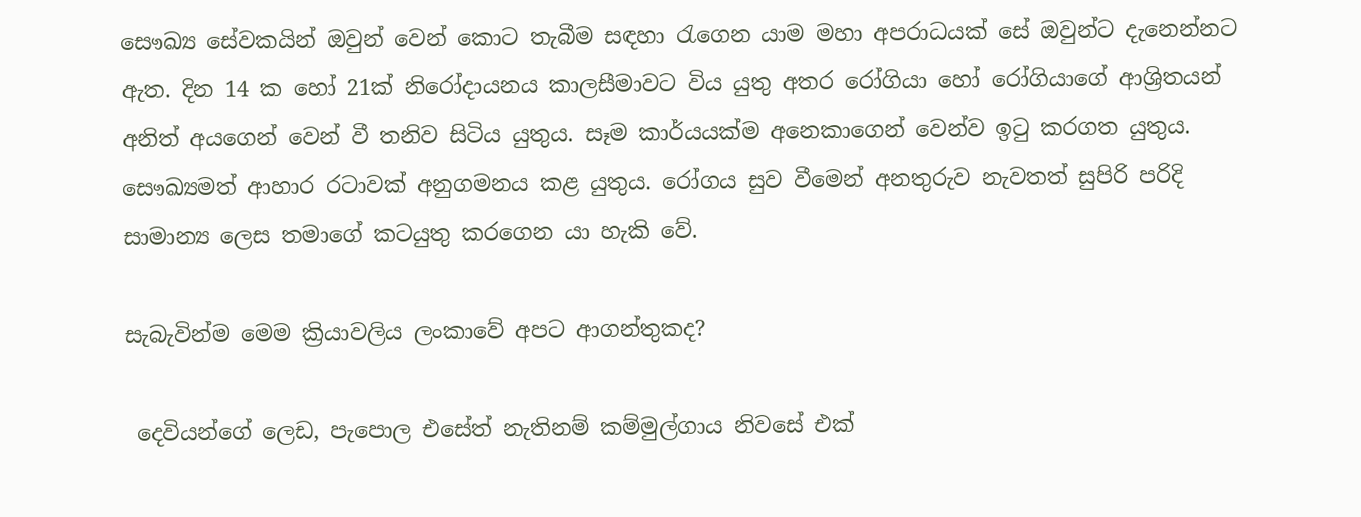සෞඛ්‍ය සේවකයින් ඔවුන් වෙන් කොට තැබීම සඳහා රැගෙන යාම මහා අපරාධයක් සේ ඔවුන්ට දැනෙන්නට ඇත. දින 14 ක හෝ 21ක් නිරෝදායනය කාලසීමාවට විය යුතු අතර රෝගියා හෝ රෝගියාගේ ආශ්‍රිතයන් අනිත් අයගෙන් වෙන් වී තනිව සිටිය යුතුය. සෑම කාර්යයක්ම අනෙකාගෙන් වෙන්ව ඉටු කරගත යුතුය. සෞඛ්‍යමත් ආහාර රටාවක් අනුගමනය කළ යුතුය. රෝගය සුව වීමෙන් අනතුරුව නැවතත් සුපිරි පරිදි සාමාන්‍ය ලෙස තමාගේ කටයුතු කරගෙන යා හැකි වේ.

සැබැවින්ම මෙම ක්‍රියාවලිය ලංකාවේ අපට ආගන්තුකද?

 දෙවියන්ගේ ලෙඩ, පැපොල එසේත් නැතිනම් කම්මුල්ගාය නිවසේ එක්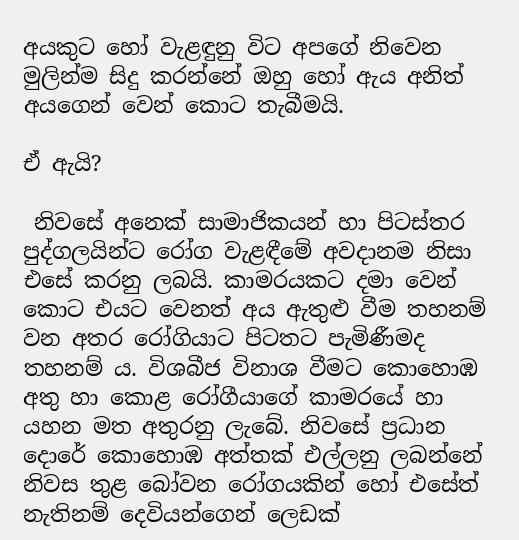අයකුට හෝ වැළඳුනු විට අපගේ නිවෙන මුලින්ම සිදු කරන්නේ ඔහු හෝ ඇය අනිත් අයගෙන් වෙන් කොට තැබීමයි.

ඒ ඇයි?

 නිවසේ අනෙක් සාමාජිකයන් හා පිටස්තර පුද්ගලයින්ට රෝග වැළඳීමේ අවදානම නිසා එසේ කරනු ලබයි. කාමරයකට දමා වෙන් කොට එයට වෙනත් අය ඇතුළු වීම තහනම් වන අතර රෝගියාට පිටතට පැමිණීමද තහනම් ය. විශබීජ විනාශ වීමට කොහොඹ අතු හා කොළ රෝගීයාගේ කාමරයේ හා යහන මත අතුරනු ලැබේ. නිවසේ ප්‍රධාන දොරේ කොහොඹ අත්තක් එල්ලනු ලබන්නේ නිවස තුළ බෝවන රෝගයකින් හෝ එසේත් නැතිනම් දෙවියන්ගෙන් ලෙඩක්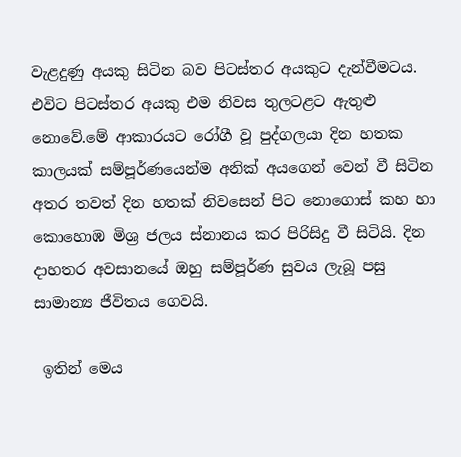වැළදුණු අයකු සිටින බව පිටස්තර අයකුට දැන්වීමටය. එවිට පිටස්තර අයකු එම නිවස තුලටළට ඇතුළු නොවේ.මේ ආකාරයට රෝගී වූ පුද්ගලයා දින හතක කාලයක් සම්පූර්ණයෙන්ම අනික් අයගෙන් වෙන් වී සිටින අතර තවත් දින හතක් නිවසෙන් පිට නොගොස් කහ හා කොහොඹ මිශ්‍ර ජලය ස්නානය කර පිරිසිදු වී සිටියි. දින දාහතර අවසානයේ ඔහු සම්පූර්ණ සුවය ලැබූ පසු සාමාන්‍ය ජීවිතය ගෙවයි.

 ඉතින් මෙය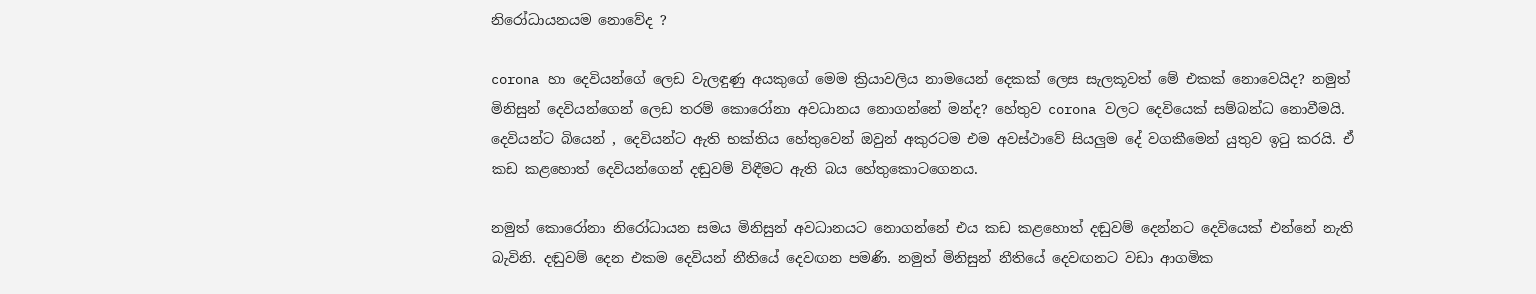නිරෝධායනයම නොවේද ?

corona හා දෙවියන්ගේ ලෙඩ වැලඳුණු අයකුගේ මෙම ක්‍රියාවලිය නාමයෙන් දෙකක් ලෙස සැලකූවත් මේ එකක් නොවෙයිද? නමුත් මිනිසුන් දෙවියන්ගෙන් ලෙඩ තරම් කොරෝනා අවධානය නොගන්නේ මන්ද? හේතුව corona වලට දෙවියෙක් සම්බන්ධ නොවීමයි. දෙවියන්ට බියෙන් , දෙවියන්ට ඇති භක්තිය හේතුවෙන් ඔවුන් අකුරටම එම අවස්ථාවේ සියලුම දේ වගකීමෙන් යුතුව ඉටු කරයි. ඒ කඩ කළහොත් දෙවියන්ගෙන් දඬුවම් විඳීමට ඇති බය හේතුකොටගෙනය.

නමුත් කොරෝනා නිරෝධායන සමය මිනිසුන් අවධානයට නොගන්නේ එය කඩ කළහොත් දඬුවම් දෙන්නට දෙවියෙක් එන්නේ නැති බැවිනි. දඬුවම් දෙන එකම දෙවියන් නීතියේ දෙවඟන පමණි. නමුත් මිනිසුන් නීතියේ දෙවඟනට වඩා ආගමික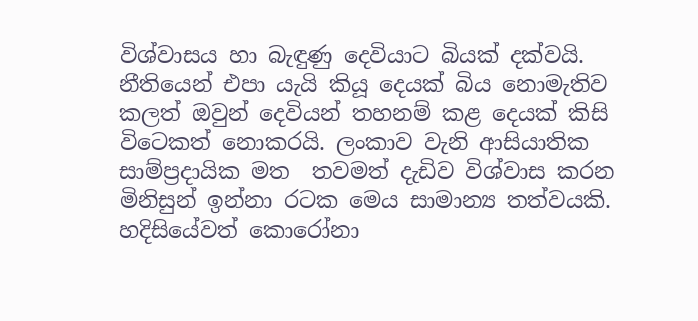විශ්වාසය හා බැඳුණු දෙවියාට බියක් දක්වයි. නීතියෙන් එපා යැයි කියූ දෙයක් බිය නොමැතිව කලත් ඔවුන් දෙවියන් තහනම් කළ දෙයක් කිසි විටෙකත් නොකරයි. ලංකාව වැනි ආසියාතික සාම්ප්‍රදායික මත  තවමත් දැඩිව විශ්වාස කරන මිනිසුන් ඉන්නා රටක මෙය සාමාන්‍ය තත්වයකි. හදිසියේවත් කොරෝනා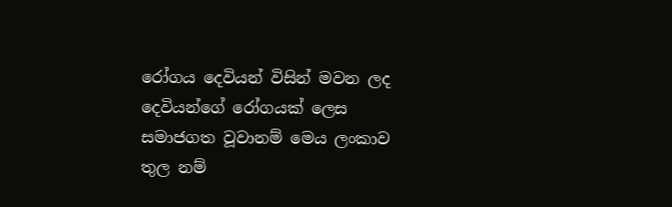රෝගය දෙවියන් විසින් මවන ලද දෙවියන්ගේ රෝගයක් ලෙස සමාජගත වූවානම් මෙය ලංකාව තුල නම්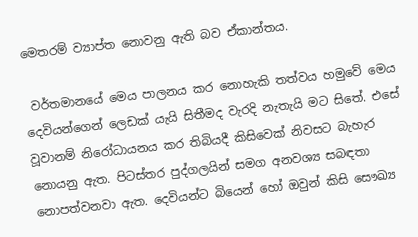මෙතරම් ව්‍යාප්ත නොවනු ඇති බව ඒකාන්තය.

 වර්තමානයේ මෙය පාලනය කර නොහැකි තත්වය හමුවේ මෙය දෙවියන්ගෙන් ලෙඩක් යැයි සිතීමද වැරදි නැතැයි මට සිතේ. එසේ වූවානම් නිරෝධායනය කර තිබියදී කිසිවෙක් නිවසට බැහැර නොයනු ඇත. පිටස්තර පුද්ගලයින් සමග අනවශ්‍ය සබඳතා නොපත්වනවා ඇත. දෙවියන්ට බියෙන් හෝ ඔවුන් කිසි සෞඛ්‍ය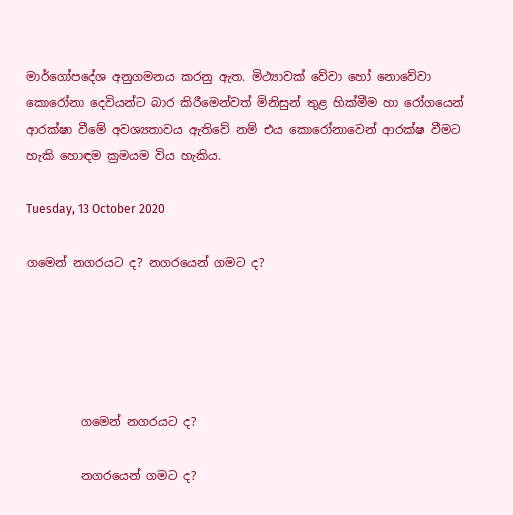මාර්ගෝපදේශ අනුගමනය කරනු ඇත. මිථ්‍යාවක් වේවා හෝ නොවේවා කොරෝනා දෙවියන්ට බාර කිරීමෙන්වත් මිනිසුන් තුළ හික්මීම හා රෝගයෙන් ආරක්ෂා වීමේ අවශ්‍යතාවය ඇතිවේ නම් එය කොරෝනාවෙන් ආරක්ෂ වීමට හැකි හොඳම ක්‍රමයම විය හැකිය.

Tuesday, 13 October 2020

ගමෙන් නගරයට ද? නගරයෙන් ගමට ද?





         ගමෙන් නගරයට ද?

         නගරයෙන් ගමට ද?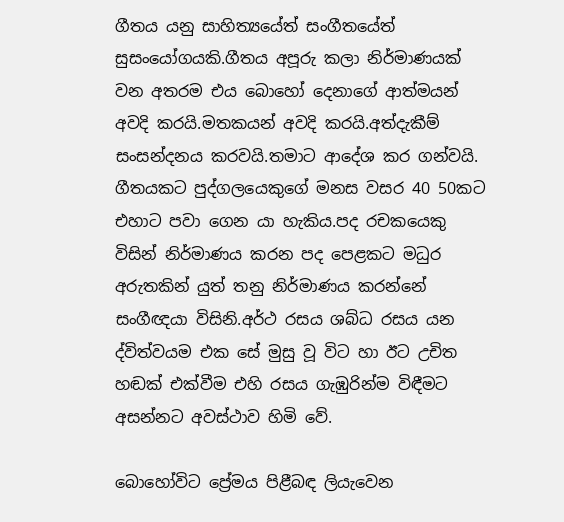ගීතය යනු සාහිත්‍යයේත් සංගීතයේත් සුසං‍යෝගයකි.ගීතය අපූරු කලා නිර්මාණයක් වන අතරම එය බොහෝ දෙනාගේ ආත්මයන් අවදි කරයි.මතකයන් අවදි කරයි.අත්දැකීම් සංසන්දනය කරවයි.තමාට ආදේශ කර ගන්වයි. ගීතයකට පුද්ගලයෙකුගේ මනස වසර 40 50කට එහාට පවා ගෙන යා හැකිය.පද රචකයෙකු විසින් නිර්මාණය කරන පද පෙළකට මධුර අරුතකින් යුත් තනු නිර්මාණය කරන්නේ සංගීඥයා විසිනි.අර්ථ රසය ශබ්ධ රසය යන ද්විත්වයම එක සේ මුසු වූ විට හා ඊට උචිත හඬක් එක්වීම එහි රසය ගැඹුරින්ම විඳීමට අසන්නට අවස්ථාව හිමි වේ.

බොහෝවිට ප්‍රේමය පිළීබඳ ලියැවෙන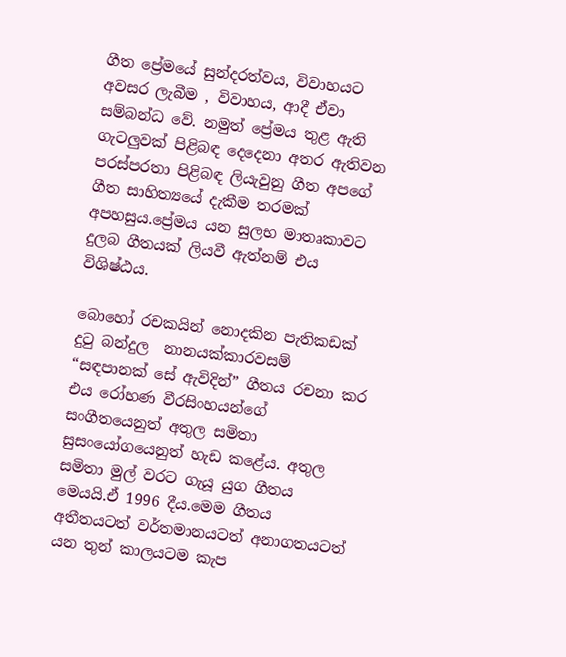ගීත ප්‍රේමයේ සුන්දරත්වය, විවාහයට අවසර ලැබීම , විවාහය, ආදී ඒවා සම්බන්ධ වේ. නමුත් ප්‍රේමය තුළ ඇති ගැටලුවක් පිළිබඳ දෙදෙනා අතර ඇතිවන පරස්පරතා පිළිබඳ ලියැවුනු ගීත අපගේ ගීත සාහිත්‍යයේ දැකීම තරමක් අපහසුය.ප්‍රේමය යන සුලභ මාතෘකාවට දුලබ ගීතයක් ලියවී ඇත්නම් එය විශිෂ්ඨය.

බොහෝ රචකයින් නොදකින පැතිකඩක් දුටු බන්දුල  නානයක්කාරවසම් “සඳපානක් සේ ඇවිදින්” ගීතය රචනා කර එය රෝහණ වීරසිංහයන්ගේ සංගීතයෙනුත් අතුල සමිතා සුසං‍යෝගයෙනුත් හැඩ කළේය. අතුල සමිතා මුල් වරට ගැයූ යුග ගීතය මෙයයි.ඒ 1996 දීය.මෙම ගීතය අතීතයටත් වර්තමානයටත් අනාගතයටත් යන තුන් කාලයටම කැප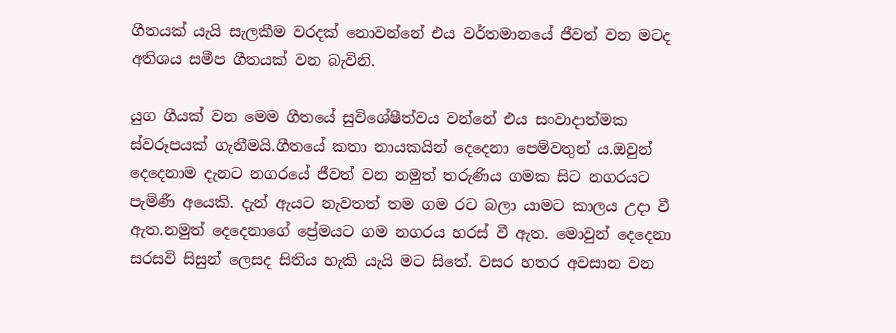ගීතයක් යැයි සැලකීම වරදක් නොවන්නේ එය වර්තමානයේ ජීවත් වන මටද අතිශය සමීප ගීතයක් වන බැවිනි.

යුග ගීයක් වන මෙම ගීතයේ සුවිශේෂීත්වය වන්නේ එය සංවාදාත්මක ස්වරූපයක් ගැනීමයි.ගීතයේ කතා නායකයින් දෙදෙනා පෙම්වතුන්‍ ය.ඔවුන් දෙදෙනාම දැනට නගරයේ ජීවත් වන නමුත් තරුණිය ගමක සිට නගරයට පැමිණී අයෙකි. දැන් ඇයට නැවතත් තම ගම රට බලා යාමට කාලය උදා වී ඇත.නමුත් දෙදෙනාගේ ප්‍රේමයට ගම නගරය හරස් වී ඇත. මොවුන් දෙදෙනා සරසවි සිසුන් ලෙසද සිතිය හැකි යැයි මට සිතේ. වසර හතර අවසාන වන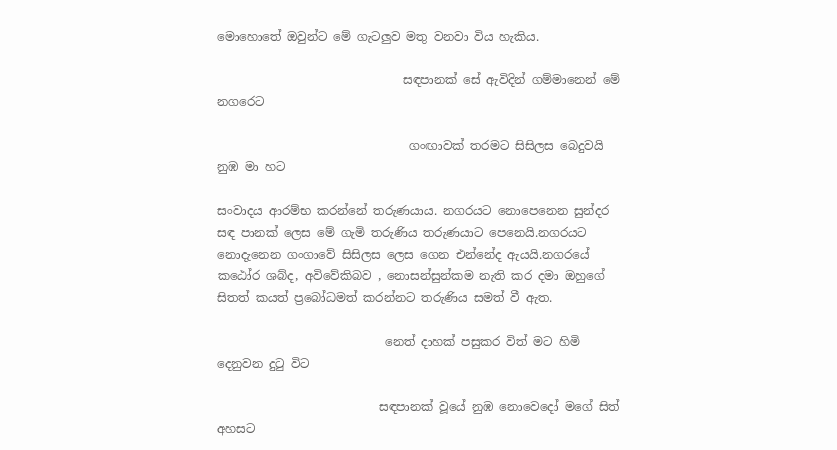මොහොතේ ඔවුන්ට මේ ගැටලුව මතු වනවා විය හැකිය.

                               සඳපානක් සේ ඇවිදින් ගම්මානෙන් මේ නගරෙට

                                ගංඟාවක් තරමට සිසිලස බෙදුවයි නුඹ මා හට

සංවාදය ආරම්භ කරන්නේ තරුණයාය. නගරයට නොපෙනෙන සුන්දර සඳ පානක් ලෙස මේ ගැමි තරුණිය තරුණයාට පෙනෙයි.නගරයට නොදැනෙන ගංගාවේ සිසිලස ලෙස ගෙන එන්නේද ඇයයි.නගරයේ කඨෝර ශබ්ද, අවිවේකිබව , නොසන්සුන්කම නැති කර දමා ඔහුගේ සිතත් කයත් ප්‍රබෝධමත් කරන්නට තරුණිය සමත් වී ඇත.

                            නෙත් දාහක් පසුකර විත් මට හිමි දෙනුවන දුටු විට

                           සඳපානක් වූයේ නුඹ නොවෙදෝ මගේ සිත් අහසට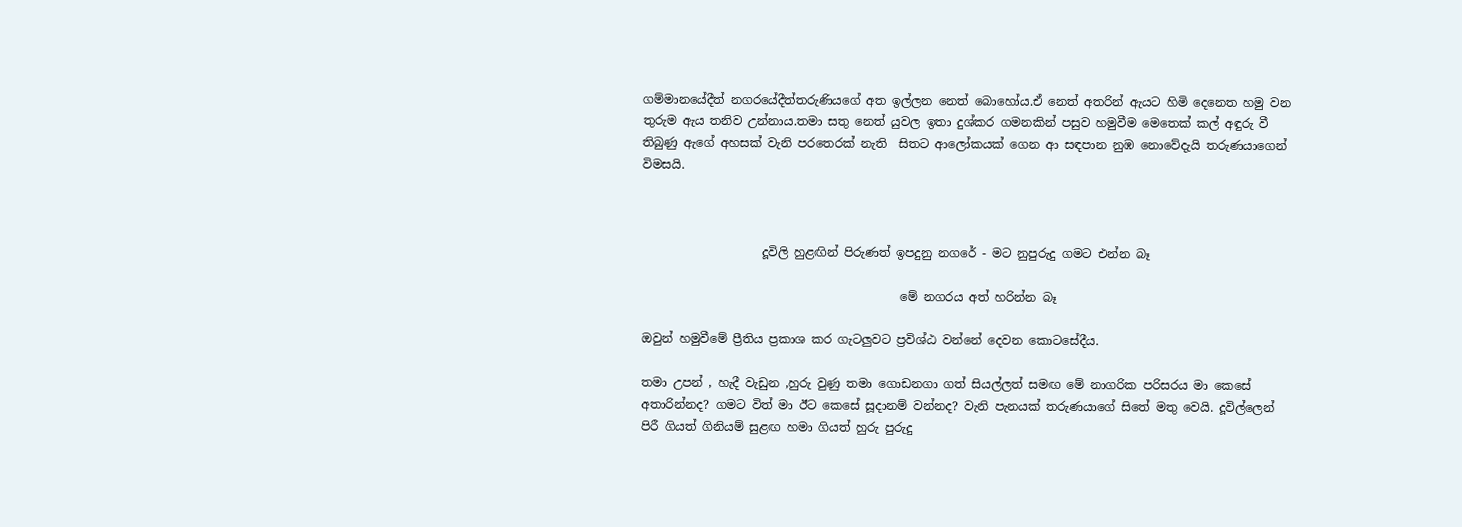ගම්මානයේදීත් නගරයේදීත්තරුණියගේ අත ඉල්ලන නෙත් බොහෝය.ඒ නෙත් අතරින් ඇයට හිමි දෙනෙත හමු වන තුරුම ඇය තනිව උන්නාය.තමා සතු නෙත් යුවල ඉතා දුශ්කර ගමනකින් පසුව හමුවීම මෙතෙක් කල් අඳුරු වී තිබුණු ඇගේ අහසක් වැනි පරතෙරක් නැති  සිතට ආලෝකයක් ගෙන ආ සඳපාන නුඹ නොවේදැයි තරුණයාගෙන් විමසයි.



                    දූවිලි හුළඟින් පිරුණත් ඉපදුනු නගරේ - මට නුපුරුදු ගමට එන්න බෑ

                                           මේ නගරය අත් හරින්න බෑ

ඔවුන් හමුවීමේ ප්‍රීතිය ප්‍රකාශ කර ගැටලුවට ප්‍රවිශ්ඨ වන්නේ දෙවන කොටසේදීය.

තමා උපන් , හැදී වැඩුන ,හුරු වුණු තමා ගොඩනගා ගත් සියල්ලත් සමඟ මේ නාගරික පරිසරය මා කෙසේ අතාරින්නද? ගමට විත් මා ඊට කෙසේ සූදානම් වන්නද? වැනි පැනයක් තරුණයාගේ සිතේ මතු වෙයි. දූවිල්ලෙන් පිරී ගියත් ගිනියම් සුළඟ හමා ගියත් හුරු පුරුදු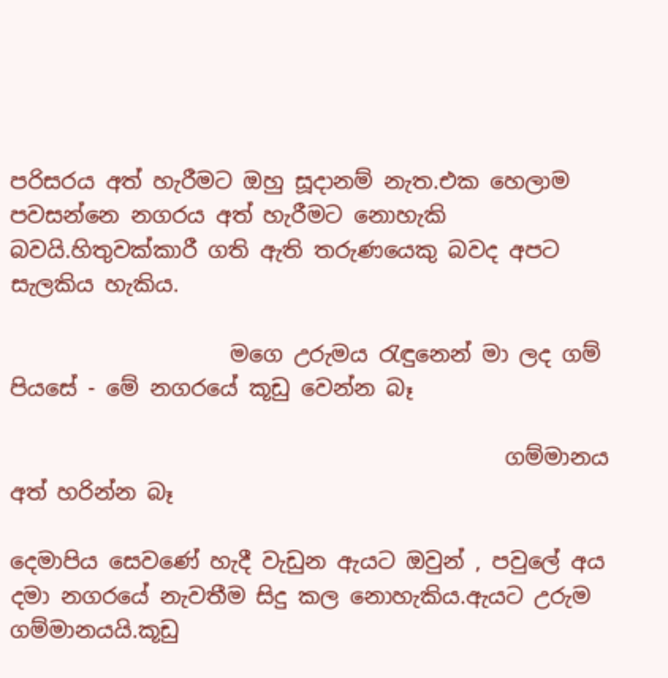පරිසරය අත් හැරීමට ඔහු සූදානම් නැත.එක හෙලාම පවසන්නෙ නගරය අත් හැරීමට නොහැකි බවයි.හිතුවක්කාරී ගති ඇති තරුණයෙකු බවද අපට සැලකිය හැකිය.

                    මගෙ උරුමය රැඳුනෙන් මා ලද ගම් පියසේ - මේ නගරයේ කූඩු වෙන්න බෑ

                                             ගම්මානය අත් හරින්න බෑ

දෙමාපිය සෙවණේ හැදී වැඩුන ඇයට ඔවුන් , පවුලේ අය දමා නගරයේ නැවතීම සිදු කල නොහැකිය.ඇයට උරුම ගම්මානයයි.කූඩු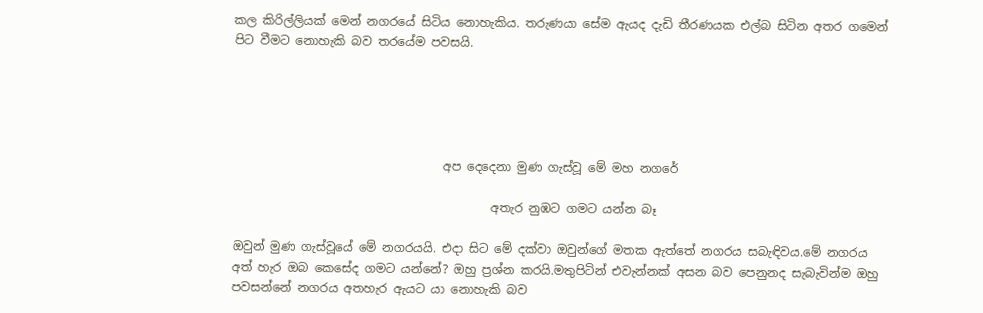කල කිරිල්ලියක් මෙන් නගරයේ සිටිය නොහැකිය. තරුණයා සේම ඇයද දැඩි තීරණයක එල්බ සිටින අතර ගමෙන් පිට වීමට නොහැකි බව තරයේම පවසයි.





                                   අප දෙදෙනා මුණ ගැස්වූ මේ මහ නගරේ

                                           අතැර නුඹට ගමට යන්න බෑ

ඔවුන් මුණ ගැස්වූයේ මේ නගරයයි. එදා සිට මේ දක්වා ඔවුන්ගේ මතක ඇත්තේ නගරය සබැඳිවය.මේ නගරය අත් හැර ඔබ කෙසේද ගමට යන්නේ? ඔහු ප්‍රශ්න කරයි.මතුපිටින් එවැන්නක් අසන බව පෙනුනද සැබැවින්ම ඔහු පවසන්නේ නගරය අතහැර ඇයට යා නොහැකි බව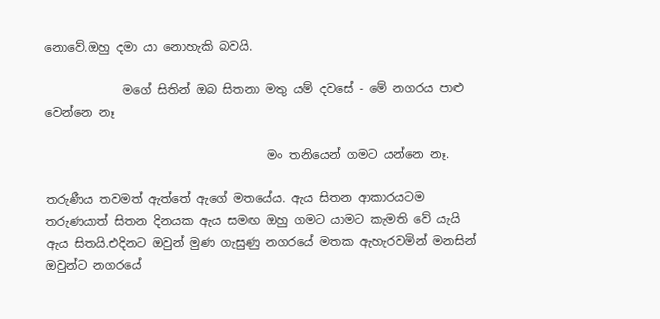නොවේ.ඔහු දමා යා නොහැකි බවයි.

             මගේ සිතින් ඔබ සිතනා මතු යම් දවසේ - මේ නගරය පාළු වෙන්නෙ නෑ

                                     මං තනියෙන් ගමට යන්නෙ නෑ.

තරුණීය තවමත් ඇත්තේ ඇගේ මතයේය. ඇය සිතන ආකාරයටම තරුණයාත් සිතන දිනයක ඇය සමඟ ඔහු ගමට යාමට කැමති වේ යැයි ඇය සිතයි.එදිනට ඔවුන් මුණ ගැසුණු නගරයේ මතක ඇහැරවමින් මනසින් ඔවුන්ට නගරයේ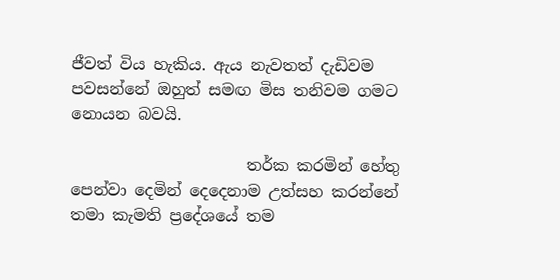ජීවත් විය හැකිය. ඇය නැවතත් දැඩිවම පවසන්නේ ඔහුත් සමඟ මිස තනිවම ගමට නොයන බවයි.

                      තර්ක කරමින් හේතු පෙන්වා දෙමින් දෙදෙනාම උත්සහ කරන්නේ තමා කැමති ප්‍රදේශයේ තම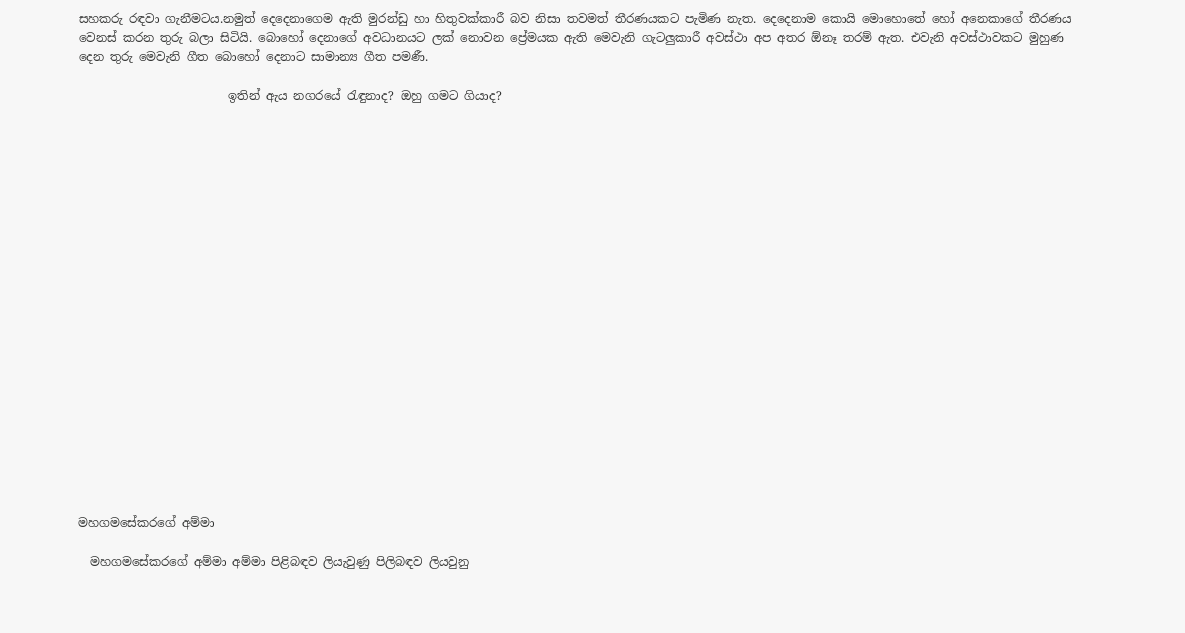සහකරු රඳවා ගැනීමටය.නමුත් දෙදෙනාගෙම ඇති මුරන්ඩු හා හිතුවක්කාරී බව නිසා තවමත් තීරණයකට පැමිණ නැත. දෙදෙනාම කොයි මොහොතේ හෝ අනෙකාගේ තීරණය වෙනස් කරන තුරු බලා සිටියි. බොහෝ දෙනාගේ අවධානයට ලක් නොවන ප්‍රේමයක ඇති මෙවැනි ගැටලුකාරී අවස්ථා අප අතර ඕනෑ තරම් ඇත. එවැනි අවස්ථාවකට මුහුණ දෙන තුරු මෙවැනි ගීත බොහෝ දෙනාට සාමාන්‍ය ගීත පමණී.

                         ඉතින් ඇය නගරයේ රැඳුනාද? ඔහු ගමට ගියාද?





















මහගමසේකරගේ අම්මා

  මහගමසේකරගේ අම්මා අම්මා පිළිබඳව ලියැවුණු පිලිබඳව ලියවුනු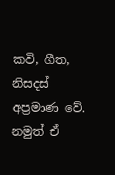කවි, ගීත, නිසදස් අප්‍රමාණ වේ. නමුත් ඒ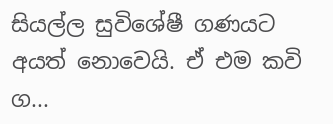සියල්ල සුවිශේෂී ගණයට අයත් නොවෙයි. ඒ එම කවි ග...